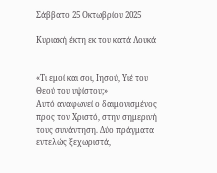Σάββατο 25 Οκτωβρίου 2025

Κυριακή έκτη εκ του κατά Λουκά


«Τι εμοί και σοι, Ιησού, Υιέ του Θεού του υψίστου;»
Αυτό αναφωνεί ο δαιμονισμένος προς τον Χριστό, στην σημερινή τους συνάντηση. Δύο πράγματα εντελώς ξεχωριστά,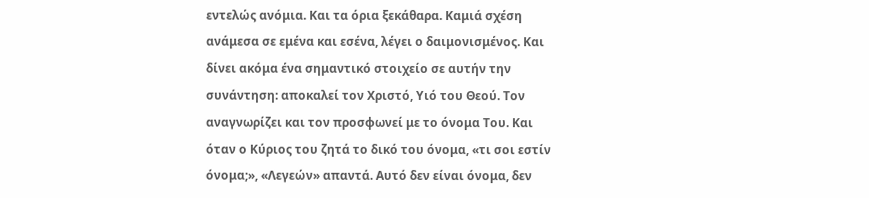εντελώς ανόμια. Και τα όρια ξεκάθαρα. Καμιά σχέση ανάμεσα σε εμένα και εσένα, λέγει ο δαιμονισμένος. Και δίνει ακόμα ένα σημαντικό στοιχείο σε αυτήν την συνάντηση: αποκαλεί τον Χριστό, Υιό του Θεού. Τον αναγνωρίζει και τον προσφωνεί με το όνομα Του. Και όταν ο Κύριος του ζητά το δικό του όνομα, «τι σοι εστίν όνομα;», «Λεγεών» απαντά. Αυτό δεν είναι όνομα, δεν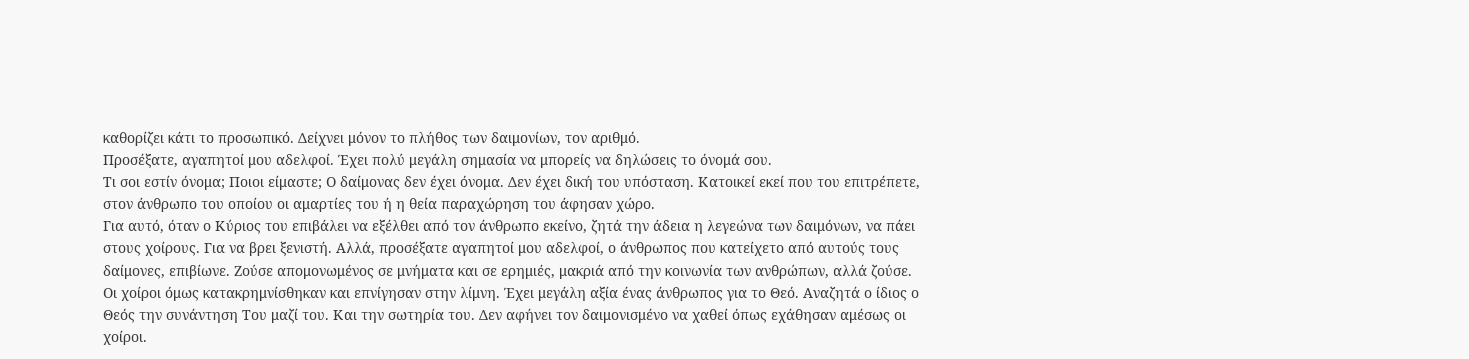καθορίζει κάτι το προσωπικό. Δείχνει μόνον το πλήθος των δαιμονίων, τον αριθμό.
Προσέξατε, αγαπητοί μου αδελφοί. Έχει πολύ μεγάλη σημασία να μπορείς να δηλώσεις το όνομά σου.
Τι σοι εστίν όνομα; Ποιοι είμαστε; Ο δαίμονας δεν έχει όνομα. Δεν έχει δική του υπόσταση. Κατοικεί εκεί που του επιτρέπετε, στον άνθρωπο του οποίου οι αμαρτίες του ή η θεία παραχώρηση του άφησαν χώρο.
Για αυτό, όταν ο Κύριος του επιβάλει να εξέλθει από τον άνθρωπο εκείνο, ζητά την άδεια η λεγεώνα των δαιμόνων, να πάει στους χοίρους. Για να βρει ξενιστή. Αλλά, προσέξατε αγαπητοί μου αδελφοί, ο άνθρωπος που κατείχετο από αυτούς τους δαίμονες, επιβίωνε. Ζούσε απομονωμένος σε μνήματα και σε ερημιές, μακριά από την κοινωνία των ανθρώπων, αλλά ζούσε.
Οι χοίροι όμως κατακρημνίσθηκαν και επνίγησαν στην λίμνη. Έχει μεγάλη αξία ένας άνθρωπος για το Θεό. Αναζητά ο ίδιος ο Θεός την συνάντηση Του μαζί του. Και την σωτηρία του. Δεν αφήνει τον δαιμονισμένο να χαθεί όπως εχάθησαν αμέσως οι χοίροι.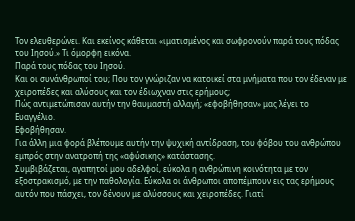Τον ελευθερώνει. Και εκείνος κάθεται «ιματισμένος και σωφρονούν παρά τους πόδας του Ιησού.» Τι όμορφη εικόνα.
Παρά τους πόδας του Ιησού.
Και οι συνάνθρωποί του; Που τον γνώριζαν να κατοικεί στα μνήματα που τον έδεναν με χειροπέδες και αλύσους και τον έδιωχναν στις ερήμους;
Πώς αντιμετώπισαν αυτήν την θαυμαστή αλλαγή; «εφοβήθησαν» μας λέγει το Ευαγγέλιο.
Εφοβήθησαν.
Για άλλη μια φορά βλέπουμε αυτήν την ψυχική αντίδραση, του φόβου του ανθρώπου εμπρός στην ανατροπή της «αφύσικης» κατάστασης.
Συμβιβάζεται, αγαπητοί μου αδελφοί, εύκολα η ανθρώπινη κοινότητα με τον εξοστρακισμό, με την παθολογία. Εύκολα οι άνθρωποι αποπέμπουν εις τας ερήμους αυτόν που πάσχει, τον δένουν με αλύσσους και χειροπέδες. Γιατί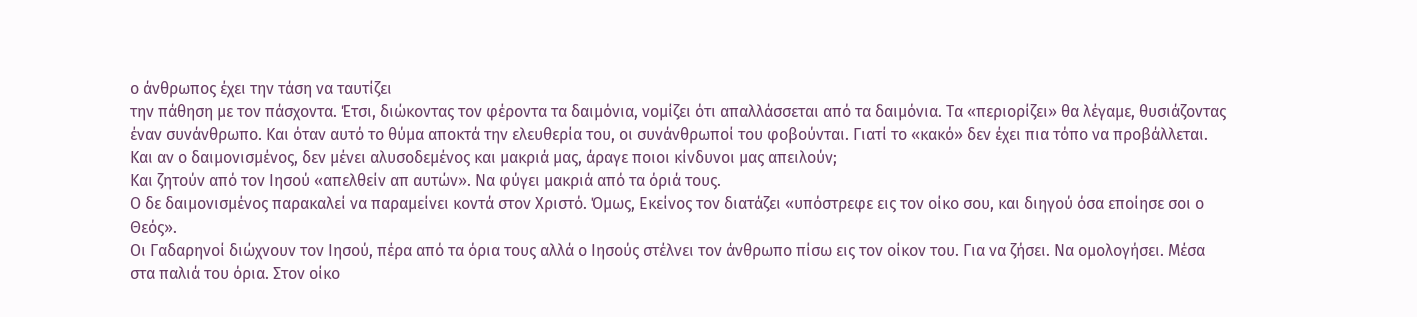ο άνθρωπος έχει την τάση να ταυτίζει
την πάθηση με τον πάσχοντα. Έτσι, διώκοντας τον φέροντα τα δαιμόνια, νομίζει ότι απαλλάσσεται από τα δαιμόνια. Τα «περιορίζει» θα λέγαμε, θυσιάζοντας έναν συνάνθρωπο. Και όταν αυτό το θύμα αποκτά την ελευθερία του, οι συνάνθρωποί του φοβούνται. Γιατί το «κακό» δεν έχει πια τόπο να προβάλλεται. Και αν ο δαιμονισμένος, δεν μένει αλυσοδεμένος και μακριά μας, άραγε ποιοι κίνδυνοι μας απειλούν;
Και ζητούν από τον Ιησού «απελθείν απ αυτών». Να φύγει μακριά από τα όριά τους.
Ο δε δαιμονισμένος παρακαλεί να παραμείνει κοντά στον Χριστό. Όμως, Εκείνος τον διατάζει «υπόστρεφε εις τον οίκο σου, και διηγού όσα εποίησε σοι ο Θεός».
Οι Γαδαρηνοί διώχνουν τον Ιησού, πέρα από τα όρια τους αλλά ο Ιησούς στέλνει τον άνθρωπο πίσω εις τον οίκον του. Για να ζήσει. Να ομολογήσει. Μέσα στα παλιά του όρια. Στον οίκο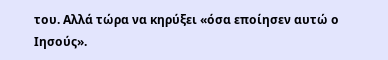του. Αλλά τώρα να κηρύξει «όσα εποίησεν αυτώ ο Ιησούς».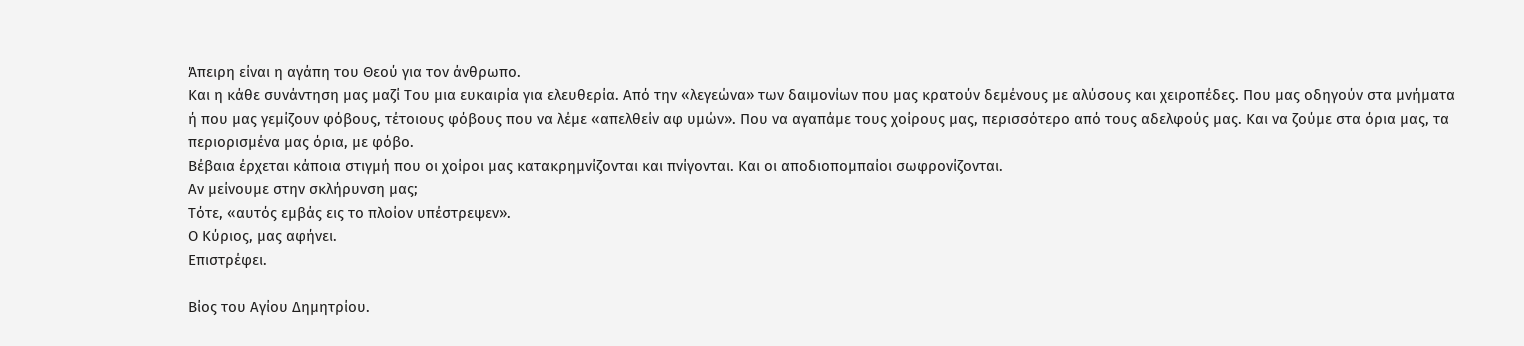Άπειρη είναι η αγάπη του Θεού για τον άνθρωπο.
Και η κάθε συνάντηση μας μαζί Του μια ευκαιρία για ελευθερία. Από την «λεγεώνα» των δαιμονίων που μας κρατούν δεμένους με αλύσους και χειροπέδες. Που μας οδηγούν στα μνήματα ή που μας γεμίζουν φόβους, τέτοιους φόβους που να λέμε «απελθείν αφ υμών». Που να αγαπάμε τους χοίρους μας, περισσότερο από τους αδελφούς μας. Και να ζούμε στα όρια μας, τα περιορισμένα μας όρια, με φόβο.
Βέβαια έρχεται κάποια στιγμή που οι χοίροι μας κατακρημνίζονται και πνίγονται. Και οι αποδιοπομπαίοι σωφρονίζονται.
Αν μείνουμε στην σκλήρυνση μας;
Τότε, «αυτός εμβάς εις το πλοίον υπέστρεψεν».
Ο Κύριος, μας αφήνει.
Επιστρέφει.

Βίος του Αγίου Δημητρίου.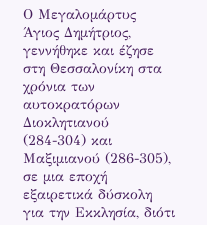Ο Μεγαλομάρτυς Άγιος Δημήτριος, γεννήθηκε και έζησε στη Θεσσαλονίκη στα χρόνια των αυτοκρατόρων Διοκλητιανού (284-304) και Μαξιμιανού (286-305), σε μια εποχή εξαιρετικά δύσκολη για την Εκκλησία, διότι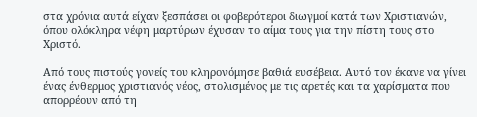στα χρόνια αυτά είχαν ξεσπάσει οι φοβερότεροι διωγμοί κατά των Χριστιανών, όπου ολόκληρα νέφη μαρτύρων έχυσαν το αίμα τους για την πίστη τους στο Χριστό.

Από τους πιστούς γονείς του κληρονόμησε βαθιά ευσέβεια. Αυτό τον έκανε να γίνει ένας ένθερμος χριστιανός νέος, στολισμένος με τις αρετές και τα χαρίσματα που απορρέουν από τη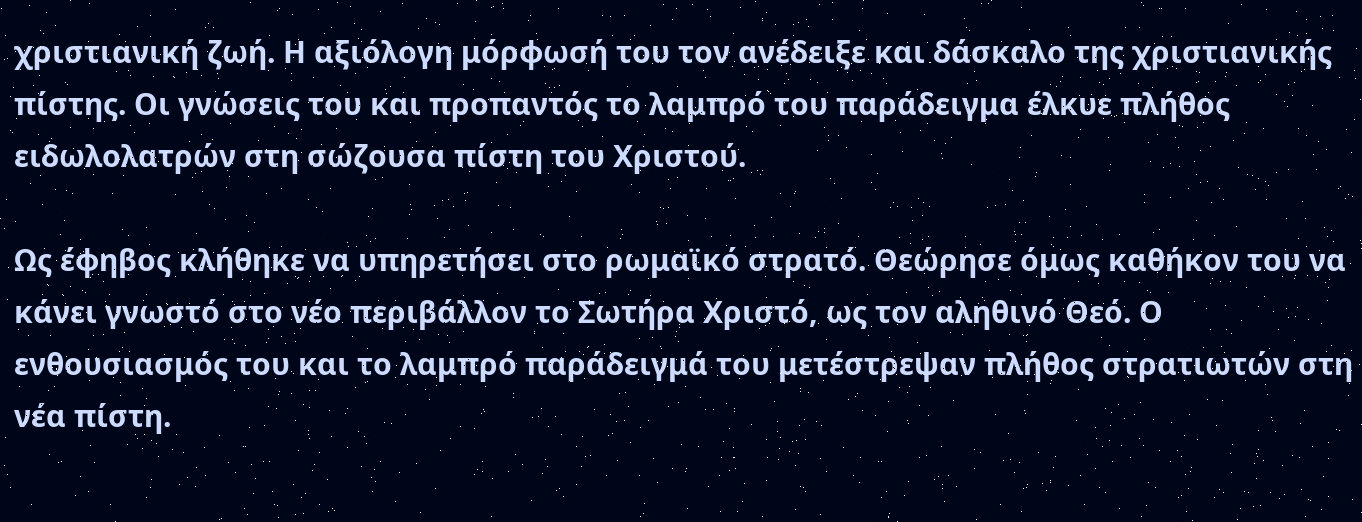χριστιανική ζωή. Η αξιόλογη μόρφωσή του τον ανέδειξε και δάσκαλο της χριστιανικής πίστης. Οι γνώσεις του και προπαντός το λαμπρό του παράδειγμα έλκυε πλήθος ειδωλολατρών στη σώζουσα πίστη του Χριστού.

Ως έφηβος κλήθηκε να υπηρετήσει στο ρωμαϊκό στρατό. Θεώρησε όμως καθήκον του να κάνει γνωστό στο νέο περιβάλλον το Σωτήρα Χριστό, ως τον αληθινό Θεό. Ο ενθουσιασμός του και το λαμπρό παράδειγμά του μετέστρεψαν πλήθος στρατιωτών στη νέα πίστη.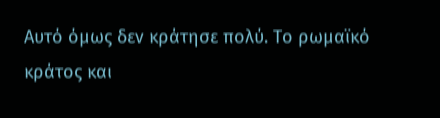Αυτό όμως δεν κράτησε πολύ. Το ρωμαϊκό κράτος και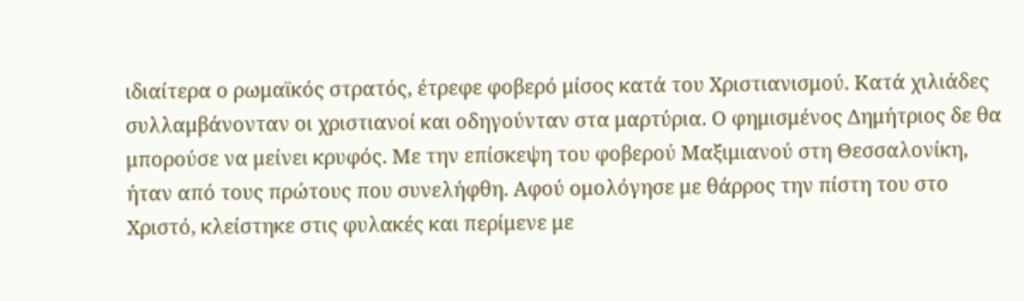ιδιαίτερα ο ρωμαϊκός στρατός, έτρεφε φοβερό μίσος κατά του Χριστιανισμού. Κατά χιλιάδες συλλαμβάνονταν οι χριστιανοί και οδηγούνταν στα μαρτύρια. Ο φημισμένος Δημήτριος δε θα μπορούσε να μείνει κρυφός. Με την επίσκεψη του φοβερού Μαξιμιανού στη Θεσσαλονίκη, ήταν από τους πρώτους που συνελήφθη. Αφού ομολόγησε με θάρρος την πίστη του στο Χριστό, κλείστηκε στις φυλακές και περίμενε με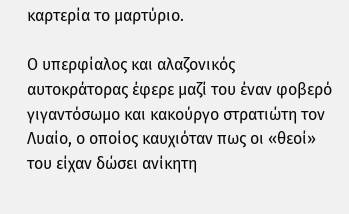καρτερία το μαρτύριο.

Ο υπερφίαλος και αλαζονικός αυτοκράτορας έφερε μαζί του έναν φοβερό γιγαντόσωμο και κακούργο στρατιώτη τον Λυαίο, ο οποίος καυχιόταν πως οι «θεοί» του είχαν δώσει ανίκητη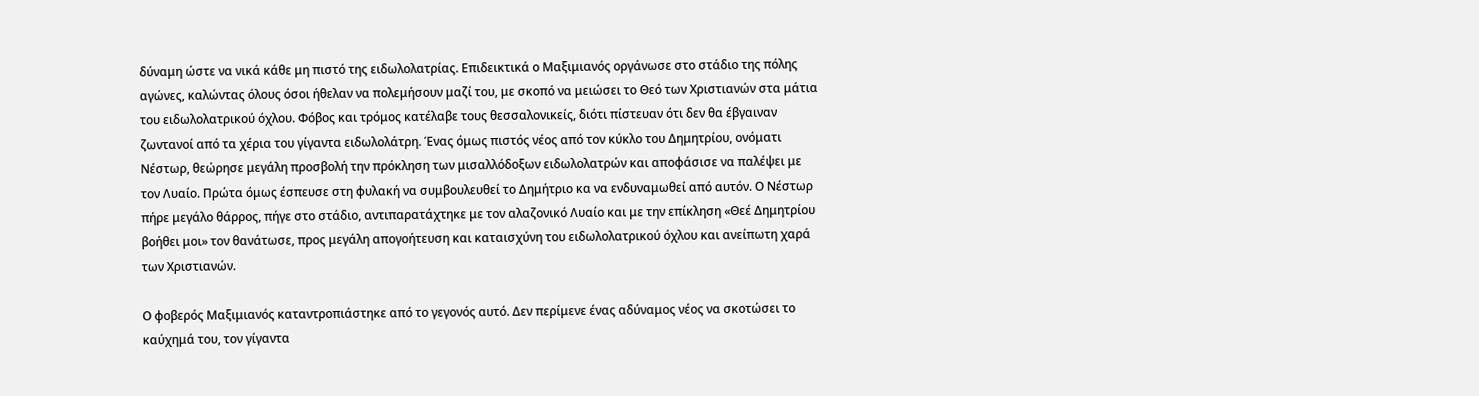δύναμη ώστε να νικά κάθε μη πιστό της ειδωλολατρίας. Επιδεικτικά ο Μαξιμιανός οργάνωσε στο στάδιο της πόλης αγώνες, καλώντας όλους όσοι ήθελαν να πολεμήσουν μαζί του, με σκοπό να μειώσει το Θεό των Χριστιανών στα μάτια του ειδωλολατρικού όχλου. Φόβος και τρόμος κατέλαβε τους θεσσαλονικείς, διότι πίστευαν ότι δεν θα έβγαιναν ζωντανοί από τα χέρια του γίγαντα ειδωλολάτρη. Ένας όμως πιστός νέος από τον κύκλο του Δημητρίου, ονόματι Νέστωρ, θεώρησε μεγάλη προσβολή την πρόκληση των μισαλλόδοξων ειδωλολατρών και αποφάσισε να παλέψει με τον Λυαίο. Πρώτα όμως έσπευσε στη φυλακή να συμβουλευθεί το Δημήτριο κα να ενδυναμωθεί από αυτόν. Ο Νέστωρ πήρε μεγάλο θάρρος, πήγε στο στάδιο, αντιπαρατάχτηκε με τον αλαζονικό Λυαίο και με την επίκληση «Θεέ Δημητρίου βοήθει μοι» τον θανάτωσε, προς μεγάλη απογοήτευση και καταισχύνη του ειδωλολατρικού όχλου και ανείπωτη χαρά των Χριστιανών.

Ο φοβερός Μαξιμιανός καταντροπιάστηκε από το γεγονός αυτό. Δεν περίμενε ένας αδύναμος νέος να σκοτώσει το καύχημά του, τον γίγαντα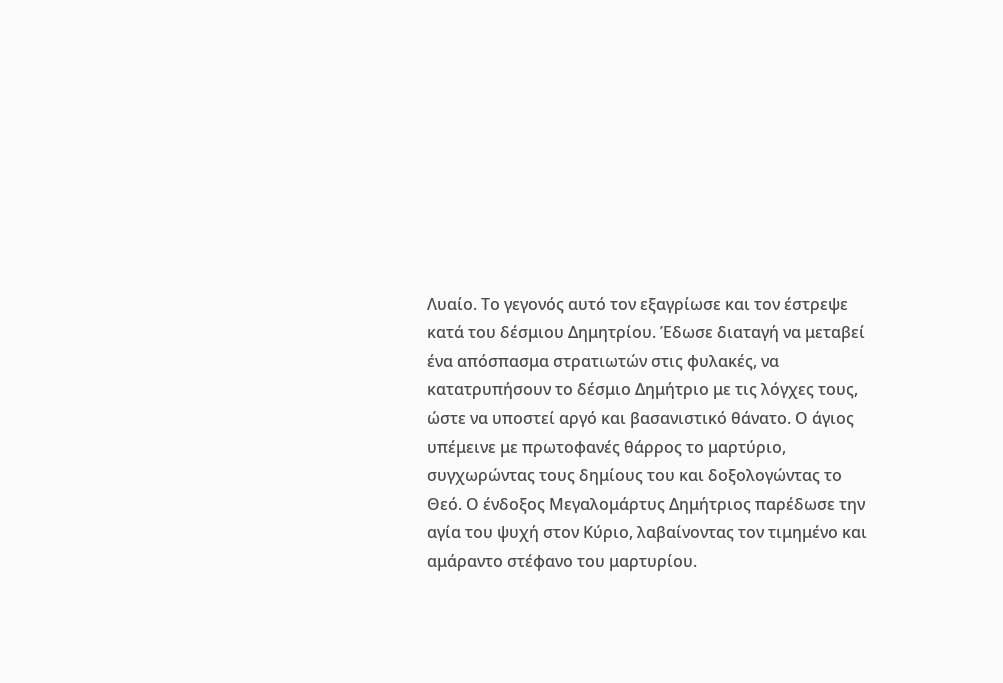Λυαίο. Το γεγονός αυτό τον εξαγρίωσε και τον έστρεψε κατά του δέσμιου Δημητρίου. Έδωσε διαταγή να μεταβεί ένα απόσπασμα στρατιωτών στις φυλακές, να κατατρυπήσουν το δέσμιο Δημήτριο με τις λόγχες τους, ώστε να υποστεί αργό και βασανιστικό θάνατο. Ο άγιος υπέμεινε με πρωτοφανές θάρρος το μαρτύριο, συγχωρώντας τους δημίους του και δοξολογώντας το Θεό. Ο ένδοξος Μεγαλομάρτυς Δημήτριος παρέδωσε την αγία του ψυχή στον Κύριο, λαβαίνοντας τον τιμημένο και αμάραντο στέφανο του μαρτυρίου.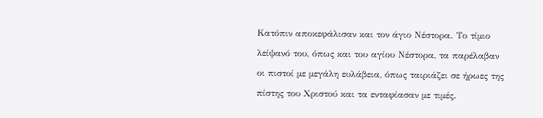Κατόπιν αποκεφάλισαν και τον άγιο Νέστορα. Το τίμιο λείψανό του, όπως και του αγίου Νέστορα, τα παρέλαβαν οι πιστοί με μεγάλη ευλάβεια, όπως ταιριάζει σε ήρωες της πίστης του Χριστού και τα ενταφίασαν με τιμές.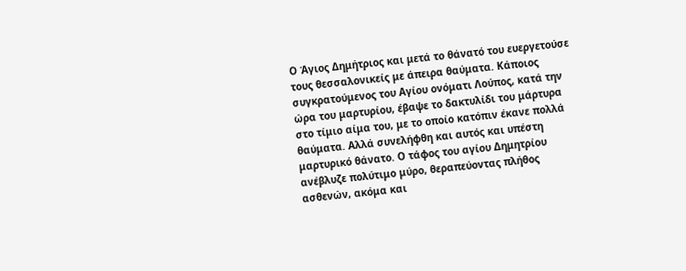Ο Άγιος Δημήτριος και μετά το θάνατό του ευεργετούσε τους θεσσαλονικείς με άπειρα θαύματα. Κάποιος συγκρατούμενος του Αγίου ονόματι Λούπος, κατά την ώρα του μαρτυρίου, έβαψε το δακτυλίδι του μάρτυρα στο τίμιο αίμα του, με το οποίο κατόπιν έκανε πολλά θαύματα. Αλλά συνελήφθη και αυτός και υπέστη μαρτυρικό θάνατο. Ο τάφος του αγίου Δημητρίου ανέβλυζε πολύτιμο μύρο, θεραπεύοντας πλήθος ασθενών, ακόμα και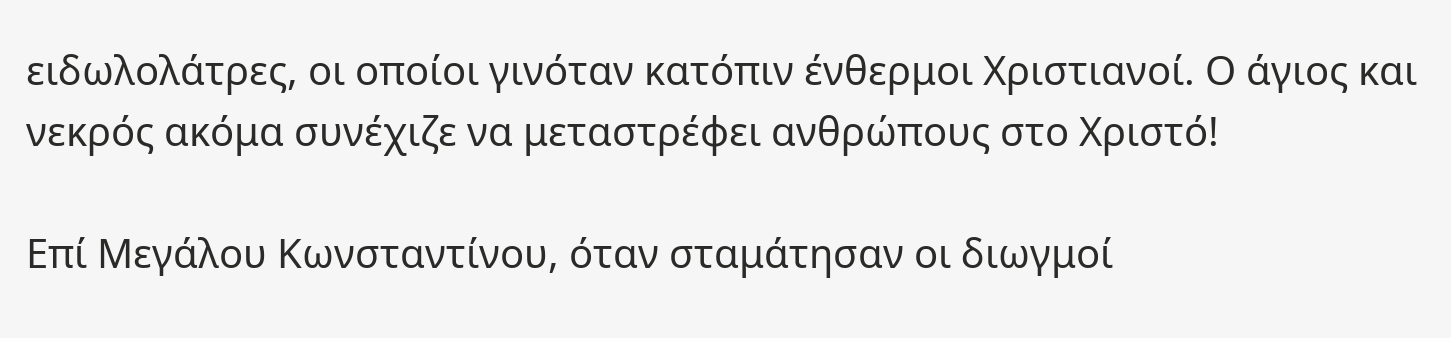ειδωλολάτρες, οι οποίοι γινόταν κατόπιν ένθερμοι Χριστιανοί. Ο άγιος και νεκρός ακόμα συνέχιζε να μεταστρέφει ανθρώπους στο Χριστό!

Επί Μεγάλου Κωνσταντίνου, όταν σταμάτησαν οι διωγμοί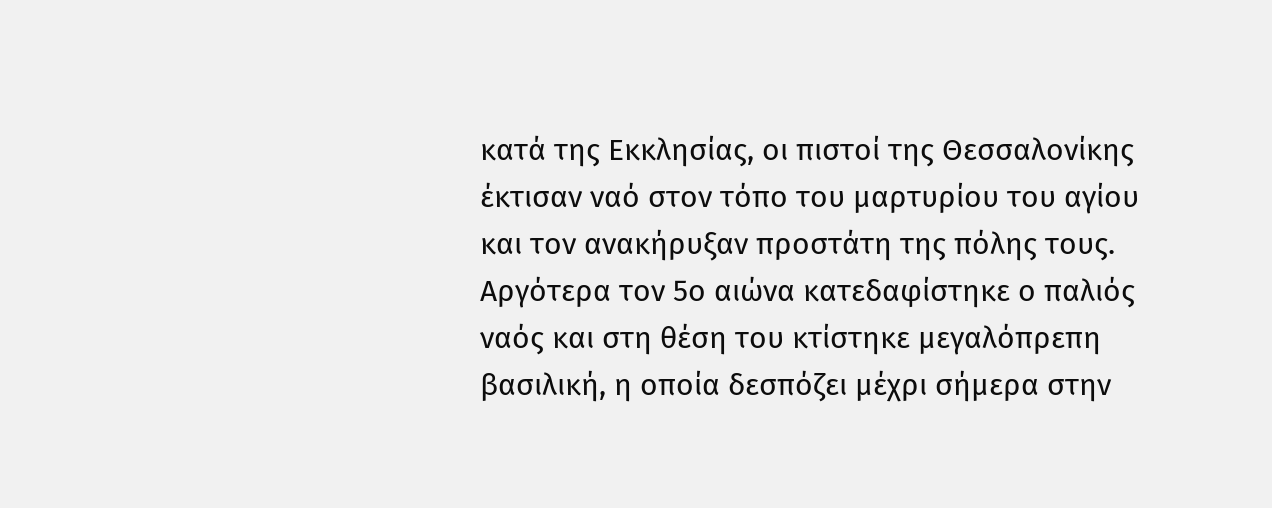κατά της Εκκλησίας, οι πιστοί της Θεσσαλονίκης έκτισαν ναό στον τόπο του μαρτυρίου του αγίου και τον ανακήρυξαν προστάτη της πόλης τους. Αργότερα τον 5ο αιώνα κατεδαφίστηκε ο παλιός ναός και στη θέση του κτίστηκε μεγαλόπρεπη βασιλική, η οποία δεσπόζει μέχρι σήμερα στην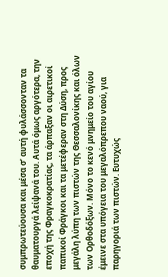συμπρωτεύουσα και μέσα σ’ αυτή φυλάσσονταν τα θαυματουργά λείψανά του. Αυτά όμως αργότερα, την εποχή της Φραγκοκρατίας, τα άρπαξαν οι αιρετικοί παπικοί Φράγκοι και τα μετέφεραν στη Δύση, προς μεγάλη λύπη των πιστών της Θεσσαλονίκης και όλων των Ορθοδόξων. Μόνο το κενό μνημείο του αγίου έμεινε στα υπόγεια του μεγαλόπρεπου ναού, για παρηγοριά των πιστών. Ευτυχώς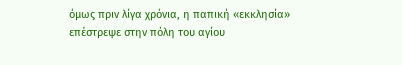όμως πριν λίγα χρόνια, η παπική «εκκλησία» επέστρεψε στην πόλη του αγίου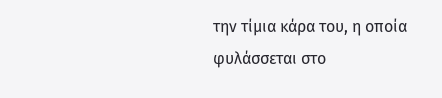την τίμια κάρα του, η οποία φυλάσσεται στο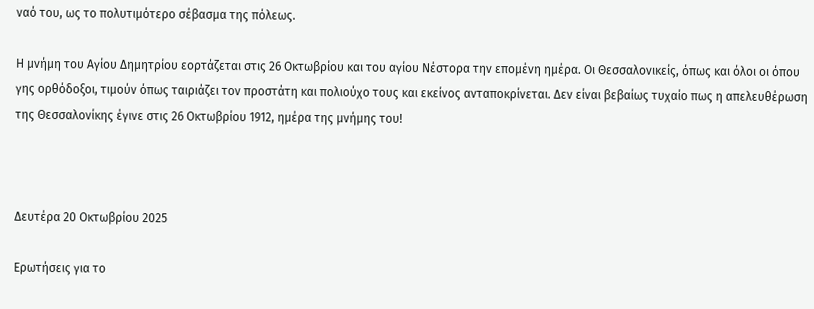ναό του, ως το πολυτιμότερο σέβασμα της πόλεως.

Η μνήμη του Αγίου Δημητρίου εορτάζεται στις 26 Οκτωβρίου και του αγίου Νέστορα την επομένη ημέρα. Οι Θεσσαλονικείς, όπως και όλοι οι όπου γης ορθόδοξοι, τιμούν όπως ταιριάζει τον προστάτη και πολιούχο τους και εκείνος ανταποκρίνεται. Δεν είναι βεβαίως τυχαίο πως η απελευθέρωση της Θεσσαλονίκης έγινε στις 26 Οκτωβρίου 1912, ημέρα της μνήμης του!



Δευτέρα 20 Οκτωβρίου 2025

Ερωτήσεις για το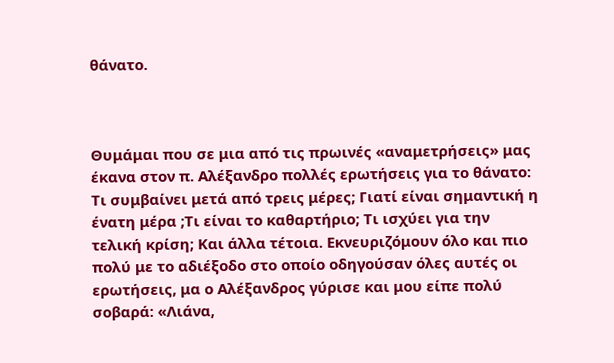θάνατο.



Θυμάμαι που σε μια από τις πρωινές «αναμετρήσεις» μας έκανα στον π. Αλέξανδρο πολλές ερωτήσεις για το θάνατο: Τι συμβαίνει μετά από τρεις μέρες; Γιατί είναι σημαντική η ένατη μέρα ;Τι είναι το καθαρτήριο; Τι ισχύει για την τελική κρίση; Και άλλα τέτοια. Εκνευριζόμουν όλο και πιο πολύ με το αδιέξοδο στο οποίο οδηγούσαν όλες αυτές οι ερωτήσεις, μα ο Αλέξανδρος γύρισε και μου είπε πολύ σοβαρά: «Λιάνα,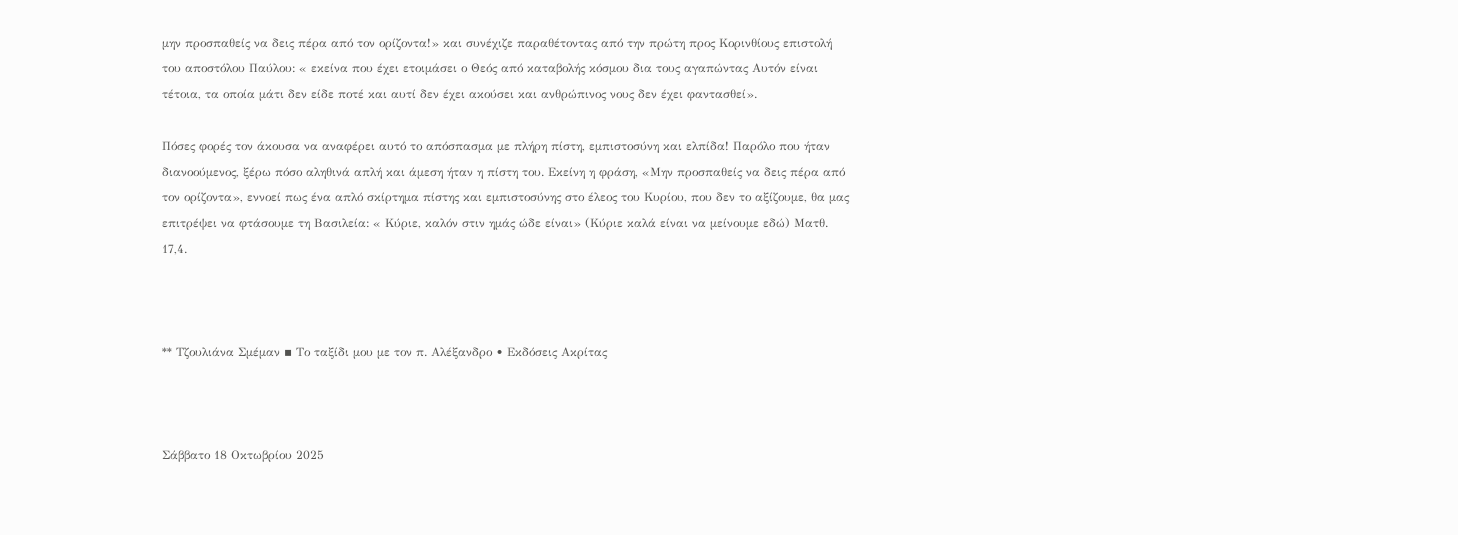μην προσπαθείς να δεις πέρα από τον ορίζοντα!» και συνέχιζε παραθέτοντας από την πρώτη προς Κορινθίους επιστολή του αποστόλου Παύλου: « εκείνα που έχει ετοιμάσει ο Θεός από καταβολής κόσμου δια τους αγαπώντας Αυτόν είναι τέτοια, τα οποία μάτι δεν είδε ποτέ και αυτί δεν έχει ακούσει και ανθρώπινος νους δεν έχει φαντασθεί».

Πόσες φορές τον άκουσα να αναφέρει αυτό το απόσπασμα με πλήρη πίστη, εμπιστοσύνη και ελπίδα! Παρόλο που ήταν διανοούμενος, ξέρω πόσο αληθινά απλή και άμεση ήταν η πίστη του. Εκείνη η φράση, «Μην προσπαθείς να δεις πέρα από τον ορίζοντα», εννοεί πως ένα απλό σκίρτημα πίστης και εμπιστοσύνης στο έλεος του Κυρίου, που δεν το αξίζουμε, θα μας επιτρέψει να φτάσουμε τη Βασιλεία: « Κύριε, καλόν στιν ημάς ώδε είναι» (Κύριε καλά είναι να μείνουμε εδώ) Ματθ. 17,4.



** Τζουλιάνα Σμέμαν ▪ Το ταξίδι μου με τον π. Αλέξανδρο • Εκδόσεις Ακρίτας



Σάββατο 18 Οκτωβρίου 2025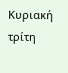Κυριακή τρίτη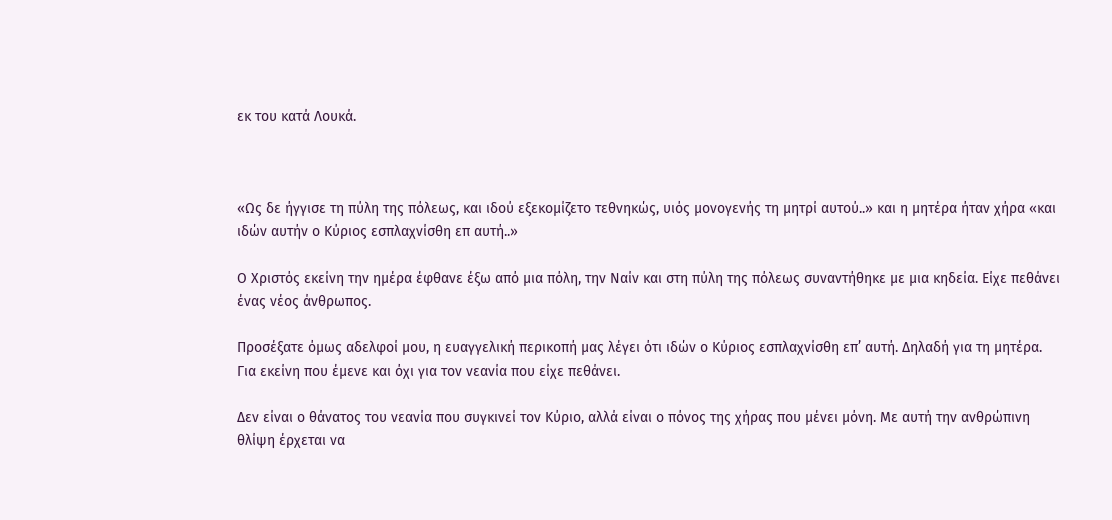εκ του κατά Λουκά.



«Ως δε ήγγισε τη πύλη της πόλεως, και ιδού εξεκομίζετο τεθνηκώς, υιός μονογενής τη μητρί αυτού..» και η μητέρα ήταν χήρα «και ιδών αυτήν ο Κύριος εσπλαχνίσθη επ αυτή..»

Ο Χριστός εκείνη την ημέρα έφθανε έξω από μια πόλη, την Ναίν και στη πύλη της πόλεως συναντήθηκε με μια κηδεία. Είχε πεθάνει ένας νέος άνθρωπος.

Προσέξατε όμως αδελφοί μου, η ευαγγελική περικοπή μας λέγει ότι ιδών ο Κύριος εσπλαχνίσθη επ’ αυτή. Δηλαδή για τη μητέρα. Για εκείνη που έμενε και όχι για τον νεανία που είχε πεθάνει.

Δεν είναι ο θάνατος του νεανία που συγκινεί τον Κύριο, αλλά είναι ο πόνος της χήρας που μένει μόνη. Με αυτή την ανθρώπινη θλίψη έρχεται να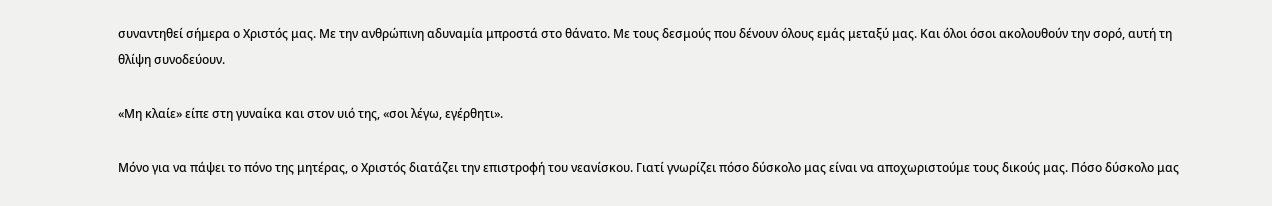συναντηθεί σήμερα ο Χριστός μας. Με την ανθρώπινη αδυναμία μπροστά στο θάνατο. Με τους δεσμούς που δένουν όλους εμάς μεταξύ μας. Και όλοι όσοι ακολουθούν την σορό, αυτή τη θλίψη συνοδεύουν.

«Μη κλαίε» είπε στη γυναίκα και στον υιό της, «σοι λέγω, εγέρθητι».

Μόνο για να πάψει το πόνο της μητέρας, ο Χριστός διατάζει την επιστροφή του νεανίσκου. Γιατί γνωρίζει πόσο δύσκολο μας είναι να αποχωριστούμε τους δικούς μας. Πόσο δύσκολο μας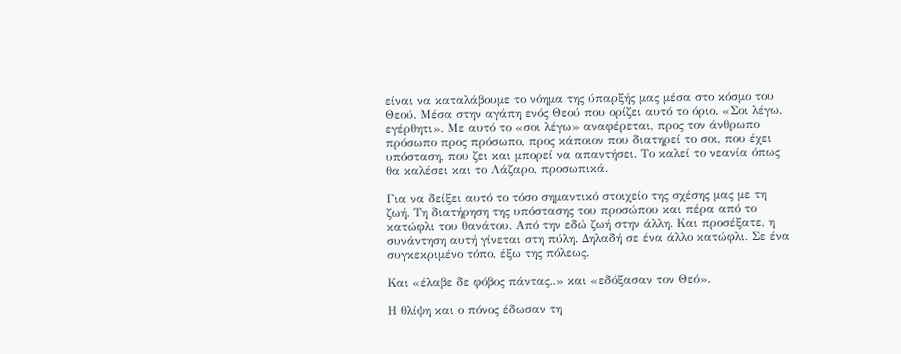είναι να καταλάβουμε το νόημα της ύπαρξής μας μέσα στο κόσμο του Θεού. Μέσα στην αγάπη ενός Θεού που ορίζει αυτό το όριο. «Σοι λέγω, εγέρθητι». Με αυτό το «σοι λέγω» αναφέρεται, προς τον άνθρωπο πρόσωπο προς πρόσωπο, προς κάποιον που διατηρεί το σοι, που έχει υπόσταση, που ζει και μπορεί να απαντήσει. Το καλεί το νεανία όπως θα καλέσει και το Λάζαρο, προσωπικά.

Για να δείξει αυτό το τόσο σημαντικό στοιχείο της σχέσης μας με τη ζωή. Τη διατήρηση της υπόστασης του προσώπου και πέρα από το κατώφλι του θανάτου. Από την εδώ ζωή στην άλλη. Και προσέξατε, η συνάντηση αυτή γίνεται στη πύλη. Δηλαδή σε ένα άλλο κατώφλι. Σε ένα συγκεκριμένο τόπο, έξω της πόλεως.

Και «έλαβε δε φόβος πάντας..» και «εδόξασαν τον Θεό».

Η θλίψη και ο πόνος έδωσαν τη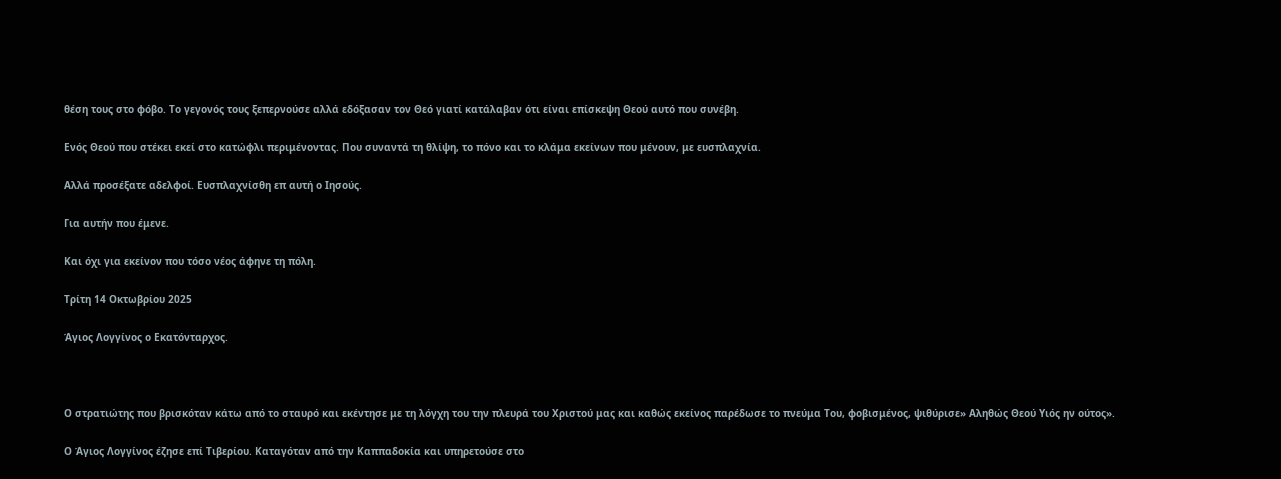θέση τους στο φόβο. Το γεγονός τους ξεπερνούσε αλλά εδόξασαν τον Θεό γιατί κατάλαβαν ότι είναι επίσκεψη Θεού αυτό που συνέβη.

Ενός Θεού που στέκει εκεί στο κατώφλι περιμένοντας. Που συναντά τη θλίψη, το πόνο και το κλάμα εκείνων που μένουν, με ευσπλαχνία.

Αλλά προσέξατε αδελφοί. Ευσπλαχνίσθη επ αυτή ο Ιησούς.

Για αυτήν που έμενε.

Και όχι για εκείνον που τόσο νέος άφηνε τη πόλη.

Τρίτη 14 Οκτωβρίου 2025

Άγιος Λογγίνος ο Εκατόνταρχος.



Ο στρατιώτης που βρισκόταν κάτω από το σταυρό και εκέντησε με τη λόγχη του την πλευρά του Χριστού μας και καθώς εκείνος παρέδωσε το πνεύμα Του, φοβισμένος, ψιθύρισε» Αληθώς Θεού Υιός ην ούτος».

Ο Άγιος Λογγίνος έζησε επί Τιβερίου. Καταγόταν από την Καππαδοκία και υπηρετούσε στο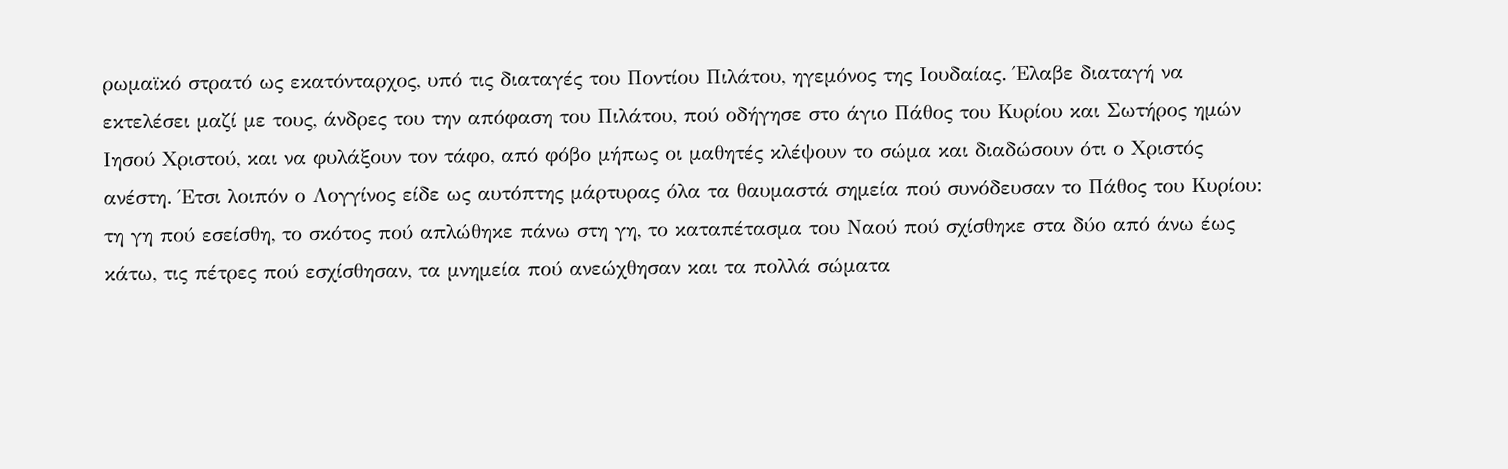ρωμαϊκό στρατό ως εκατόνταρχος, υπό τις διαταγές του Ποντίου Πιλάτου, ηγεμόνος της Ιουδαίας. Έλαβε διαταγή να εκτελέσει μαζί με τους, άνδρες του την απόφαση του Πιλάτου, πού οδήγησε στο άγιο Πάθος του Κυρίου και Σωτήρος ημών Ιησού Χριστού, και να φυλάξουν τον τάφο, από φόβο μήπως οι μαθητές κλέψουν το σώμα και διαδώσουν ότι ο Χριστός ανέστη. Έτσι λοιπόν ο Λογγίνος είδε ως αυτόπτης μάρτυρας όλα τα θαυμαστά σημεία πού συνόδευσαν το Πάθος του Κυρίου: τη γη πού εσείσθη, το σκότος πού απλώθηκε πάνω στη γη, το καταπέτασμα του Ναού πού σχίσθηκε στα δύο από άνω έως κάτω, τις πέτρες πού εσχίσθησαν, τα μνημεία πού ανεώχθησαν και τα πολλά σώματα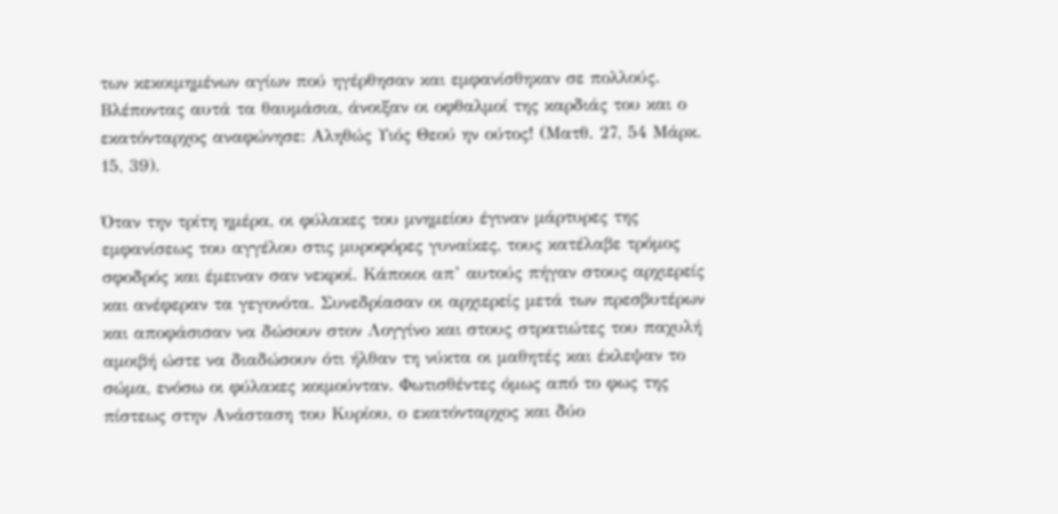των κεκοιμημένων αγίων πού ηγέρθησαν και εμφανίσθηκαν σε πολλούς. Βλέποντας αυτά τα θαυμάσια, άνοιξαν οι οφθαλμοί της καρδιάς του και ο εκατόνταρχος αναφώνησε: Αληθώς Υιός Θεού ην ούτος! (Ματθ. 27, 54 Μάρκ. 15, 39).

Όταν την τρίτη ημέρα, οι φύλακες του μνημείου έγιναν μάρτυρες της εμφανίσεως του αγγέλου στις μυροφόρες γυναίκες, τους κατέλαβε τρόμος σφοδρός και έμειναν σαν νεκροί. Κάποιοι απ’ αυτούς πήγαν στους αρχιερείς και ανέφεραν τα γεγονότα. Συνεδρίασαν οι αρχιερείς μετά των πρεσβυτέρων και αποφάσισαν να δώσουν στον Λογγίνο και στους στρατιώτες του παχυλή αμοιβή ώστε να διαδώσουν ότι ήλθαν τη νύκτα οι μαθητές και έκλεψαν το σώμα, ενόσω οι φύλακες κοιμούνταν. Φωτισθέντες όμως από το φως της πίστεως στην Ανάσταση του Κυρίου, ο εκατόνταρχος και δύο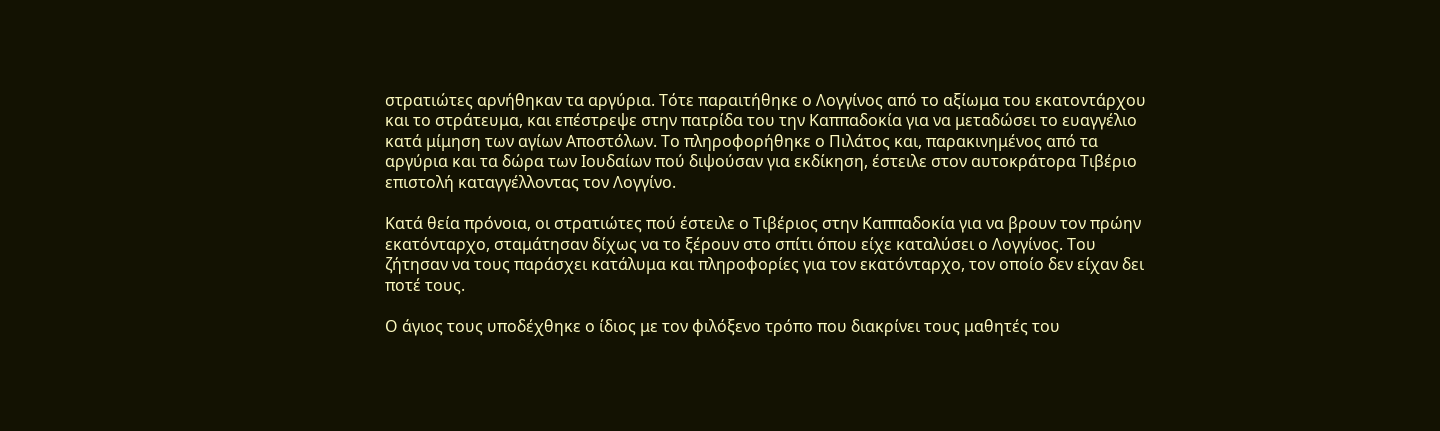στρατιώτες αρνήθηκαν τα αργύρια. Τότε παραιτήθηκε ο Λογγίνος από το αξίωμα του εκατοντάρχου και το στράτευμα, και επέστρεψε στην πατρίδα του την Καππαδοκία για να μεταδώσει το ευαγγέλιο κατά μίμηση των αγίων Αποστόλων. Το πληροφορήθηκε ο Πιλάτος και, παρακινημένος από τα αργύρια και τα δώρα των Ιουδαίων πού διψούσαν για εκδίκηση, έστειλε στον αυτοκράτορα Τιβέριο επιστολή καταγγέλλοντας τον Λογγίνο.

Κατά θεία πρόνοια, οι στρατιώτες πού έστειλε ο Τιβέριος στην Καππαδοκία για να βρουν τον πρώην εκατόνταρχο, σταμάτησαν δίχως να το ξέρουν στο σπίτι όπου είχε καταλύσει ο Λογγίνος. Του ζήτησαν να τους παράσχει κατάλυμα και πληροφορίες για τον εκατόνταρχο, τον οποίο δεν είχαν δει ποτέ τους.

Ο άγιος τους υποδέχθηκε ο ίδιος με τον φιλόξενο τρόπο που διακρίνει τους μαθητές του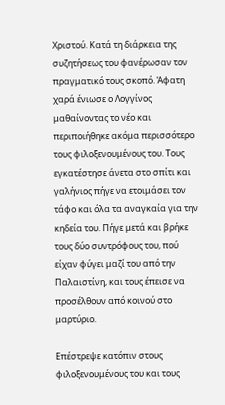Χριστού. Κατά τη διάρκεια της συζητήσεως του φανέρωσαν τον πραγματικό τους σκοπό. Άφατη χαρά ένιωσε ο Λογγίνος μαθαίνοντας το νέο και περιποιήθηκε ακόμα περισσότερο τους φιλοξενουμένους του. Τους εγκατέστησε άνετα στο σπίτι και γαλήνιος πήγε να ετοιμάσει τον τάφο και όλα τα αναγκαία για την κηδεία του. Πήγε μετά και βρήκε τους δύο συντρόφους του, πού είχαν φύγει μαζί του από την Παλαιστίνη, και τους έπεισε να προσέλθουν από κοινού στο μαρτύριο.

Επέστρεψε κατόπιν στους φιλοξενουμένους του και τους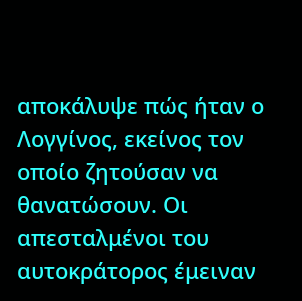αποκάλυψε πώς ήταν ο Λογγίνος, εκείνος τον οποίο ζητούσαν να θανατώσουν. Οι απεσταλμένοι του αυτοκράτορος έμειναν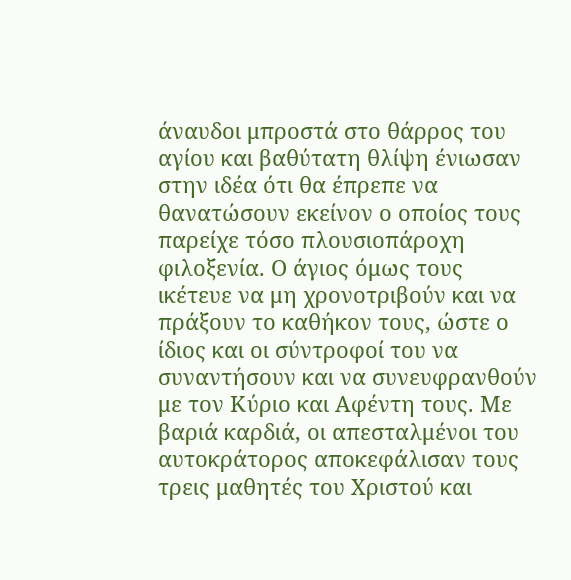άναυδοι μπροστά στο θάρρος του αγίου και βαθύτατη θλίψη ένιωσαν στην ιδέα ότι θα έπρεπε να θανατώσουν εκείνον ο οποίος τους παρείχε τόσο πλουσιοπάροχη φιλοξενία. Ο άγιος όμως τους ικέτευε να μη χρονοτριβούν και να πράξουν το καθήκον τους, ώστε ο ίδιος και οι σύντροφοί του να συναντήσουν και να συνευφρανθούν με τον Κύριο και Αφέντη τους. Με βαριά καρδιά, οι απεσταλμένοι του αυτοκράτορος αποκεφάλισαν τους τρεις μαθητές του Χριστού και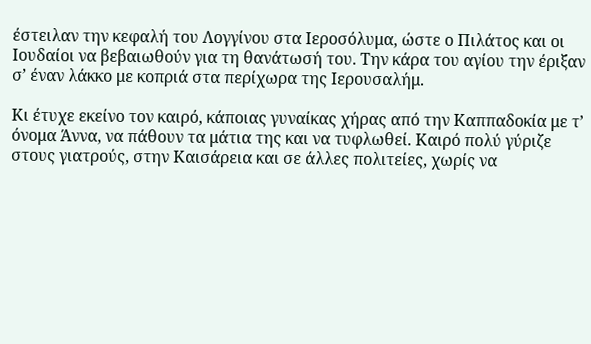έστειλαν την κεφαλή του Λογγίνου στα Ιεροσόλυμα, ώστε ο Πιλάτος και οι Ιουδαίοι να βεβαιωθούν για τη θανάτωσή του. Την κάρα του αγίου την έριξαν σ’ έναν λάκκο με κοπριά στα περίχωρα της Ιερουσαλήμ.

Κι έτυχε εκείνο τον καιρό, κάποιας γυναίκας χήρας από την Καππαδοκία με τ’ όνομα Άννα, να πάθουν τα μάτια της και να τυφλωθεί. Καιρό πολύ γύριζε στους γιατρούς, στην Καισάρεια και σε άλλες πολιτείες, χωρίς να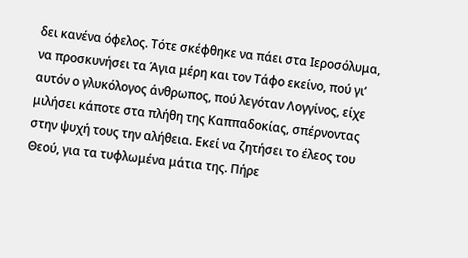δει κανένα όφελος. Τότε σκέφθηκε να πάει στα Ιεροσόλυμα, να προσκυνήσει τα Άγια μέρη και τον Τάφο εκείνο, πού γι’ αυτόν ο γλυκόλογος άνθρωπος, πού λεγόταν Λογγίνος, είχε μιλήσει κάποτε στα πλήθη της Καππαδοκίας, σπέρνοντας στην ψυχή τους την αλήθεια. Εκεί να ζητήσει το έλεος του Θεού, για τα τυφλωμένα μάτια της. Πήρε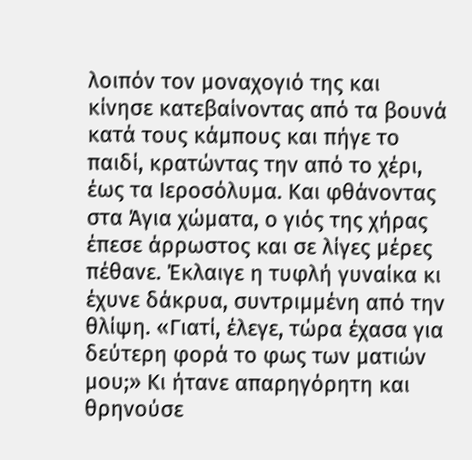λοιπόν τον μοναχογιό της και κίνησε κατεβαίνοντας από τα βουνά κατά τους κάμπους και πήγε το παιδί, κρατώντας την από το χέρι, έως τα Ιεροσόλυμα. Και φθάνοντας στα Άγια χώματα, ο γιός της χήρας έπεσε άρρωστος και σε λίγες μέρες πέθανε. Έκλαιγε η τυφλή γυναίκα κι έχυνε δάκρυα, συντριμμένη από την θλίψη. «Γιατί, έλεγε, τώρα έχασα για δεύτερη φορά το φως των ματιών μου;» Κι ήτανε απαρηγόρητη και θρηνούσε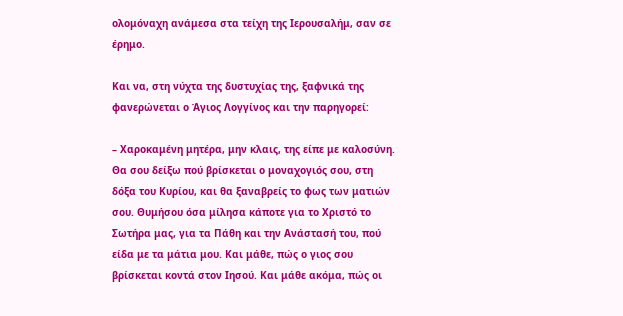ολομόναχη ανάμεσα στα τείχη της Ιερουσαλήμ, σαν σε έρημο.

Και να, στη νύχτα της δυστυχίας της, ξαφνικά της φανερώνεται ο Άγιος Λογγίνος και την παρηγορεί:

– Χαροκαμένη μητέρα, μην κλαις, της είπε με καλοσύνη. Θα σου δείξω πού βρίσκεται ο μοναχογιός σου, στη δόξα του Κυρίου, και θα ξαναβρείς το φως των ματιών σου. Θυμήσου όσα μίλησα κάποτε για το Χριστό το Σωτήρα μας, για τα Πάθη και την Ανάστασή του, πού είδα με τα μάτια μου. Και μάθε, πώς ο γιος σου βρίσκεται κοντά στον Ιησού. Και μάθε ακόμα, πώς οι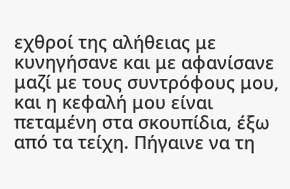εχθροί της αλήθειας με κυνηγήσανε και με αφανίσανε μαζί με τους συντρόφους μου, και η κεφαλή μου είναι πεταμένη στα σκουπίδια, έξω από τα τείχη. Πήγαινε να τη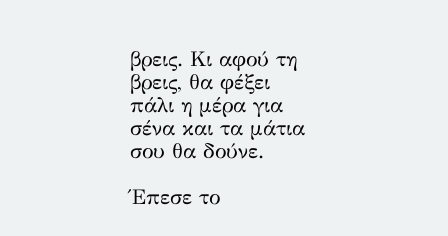βρεις. Κι αφού τη βρεις, θα φέξει πάλι η μέρα για σένα και τα μάτια σου θα δούνε.

Έπεσε το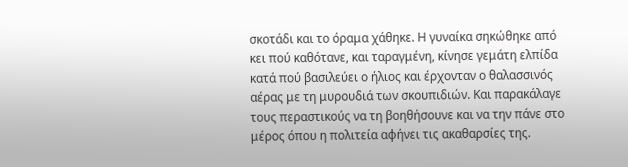σκοτάδι και το όραμα χάθηκε. Η γυναίκα σηκώθηκε από κει πού καθότανε, και ταραγμένη, κίνησε γεμάτη ελπίδα κατά πού βασιλεύει ο ήλιος και έρχονταν ο θαλασσινός αέρας με τη μυρουδιά των σκουπιδιών. Και παρακάλαγε τους περαστικούς να τη βοηθήσουνε και να την πάνε στο μέρος όπου η πολιτεία αφήνει τις ακαθαρσίες της.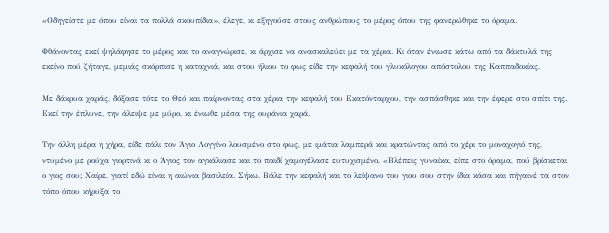«Οδηγείστε με όπου είναι τα πολλά σκουπίδια», έλεγε, κι εξηγούσε στους ανθρώπους το μέρος όπου της φανερώθηκε το όραμα.

Φθάνοντας εκεί ψηλάφησε το μέρος και το αναγνώρισε, κι άρχισε να ανασκαλεύει με τα χέρια. Κι όταν ένιωσε κάτω από τα δάκτυλά της εκείνο πού ζήταγε, μεμιάς σκόρπισε η καταχνιά, και στου ήλιου το φως είδε την κεφαλή του γλυκόλογου απόστολου της Καππαδοκίας.

Με δάκρυα χαράς, δόξασε τότε το Θεό και παίρνοντας στα χέρια την κεφαλή του Εκατόνταρχου, την ασπάσθηκε και την έφερε στο σπίτι της. Εκεί την έπλυνε, την άλειψε με μύρο, κι ένιωθε μέσα της ουράνια χαρά.

Την άλλη μέρα η χήρα, είδε πάλι τον Άγιο Λογγίνο λουσμένο στο φως, με ιμάτια λαμπερά και κρατώντας από το χέρι το μοναχογιό της, ντυμένο με ρούχα γιορτινά κι ο Άγιος τον αγκάλιασε και το παιδί χαμογέλασε ευτυχισμένο. «Βλέπεις γυναίκα, είπε στο όραμα, πού βρίσκεται ο γιος σου; Χαίρε, γιατί εδώ είναι η αιώνια βασιλεία. Σήκω. Βάλε την κεφαλή και το λείψανο του γιου σου στην ίδια κάσα και πήγαινέ τα στον τόπο όπου κήρυξα το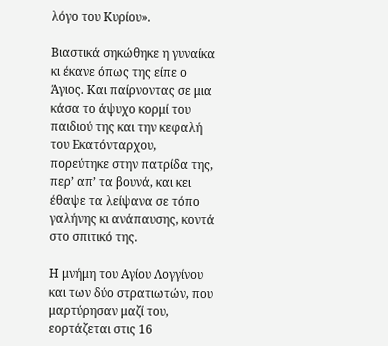λόγο του Κυρίου».

Βιαστικά σηκώθηκε η γυναίκα κι έκανε όπως της είπε ο Άγιος. Και παίρνοντας σε μια κάσα το άψυχο κορμί του παιδιού της και την κεφαλή του Εκατόνταρχου, πορεύτηκε στην πατρίδα της, περ’ απ’ τα βουνά, και κει έθαψε τα λείψανα σε τόπο γαλήνης κι ανάπαυσης, κοντά στο σπιτικό της.

Η μνήμη του Αγίου Λογγίνου και των δύο στρατιωτών, που μαρτύρησαν μαζί του, εορτάζεται στις 16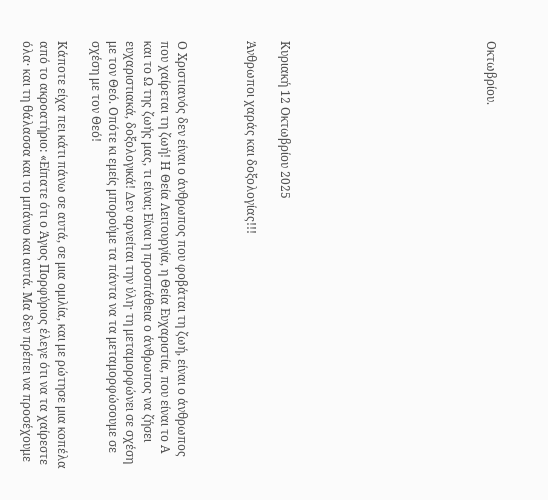Οκτωβρίου.











Κυριακή 12 Οκτωβρίου 2025

Άνθρωποι χαράς και δοξολογίας!!!



Ο Χριστιανός δεν είναι ο άνθρωπος που φοβάται τη ζωή, είναι ο άνθρωπος που χαίρεται τη ζωή! Η Θεία Λειτουργία, η Θεία Ευχαριστία, που είναι το Α και το Ω της ζωής μας, τι είναι; Είναι η προσπάθεια ο άνθρωπος να ζήσει ευχαριστιακά, δοξολογικά! Δεν αρνείται την ύλη· τη μεταμορφώνει σε σχέση με τον Θεό. Οπότε κι εμείς μπορούμε τα πάντα να τα μεταμορφώσουμε σε σχέση με τον Θεό!

Κάποτε είχα πει κάτι πάνω σε αυτά, σε μια ομιλία, και με ρώτησε μια κοπέλα από το ακροατήριο: «Είπατε ότι ο Άγιος Πορφύριος έλεγε ότι να τα χαίρεστε όλα· και τη θάλασσα και το μπάνιο και αυτά. Μα δεν πρέπει να προσέχουμε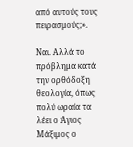από αυτούς τους πειρασμούς;».

Ναι. Αλλά το πρόβλημα κατά την ορθόδοξη θεολογία, όπως πολύ ωραία τα λέει ο Άγιος Μάξιμος ο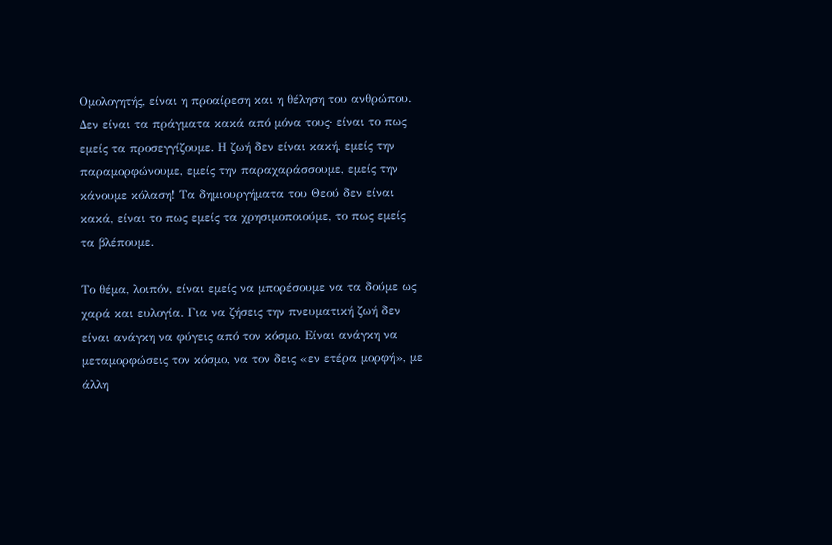Ομολογητής, είναι η προαίρεση και η θέληση του ανθρώπου. Δεν είναι τα πράγματα κακά από μόνα τους· είναι το πως εμείς τα προσεγγίζουμε. Η ζωή δεν είναι κακή, εμείς την παραμορφώνουμε, εμείς την παραχαράσσουμε, εμείς την κάνουμε κόλαση! Τα δημιουργήματα του Θεού δεν είναι κακά, είναι το πως εμείς τα χρησιμοποιούμε, το πως εμείς τα βλέπουμε.

Το θέμα, λοιπόν, είναι εμείς να μπορέσουμε να τα δούμε ως χαρά και ευλογία. Για να ζήσεις την πνευματική ζωή δεν είναι ανάγκη να φύγεις από τον κόσμο. Είναι ανάγκη να μεταμορφώσεις τον κόσμο, να τον δεις «εν ετέρα μορφή», με άλλη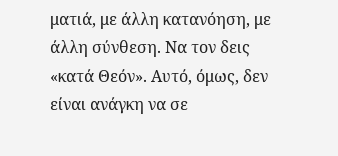ματιά, με άλλη κατανόηση, με άλλη σύνθεση. Να τον δεις «κατά Θεόν». Αυτό, όμως, δεν είναι ανάγκη να σε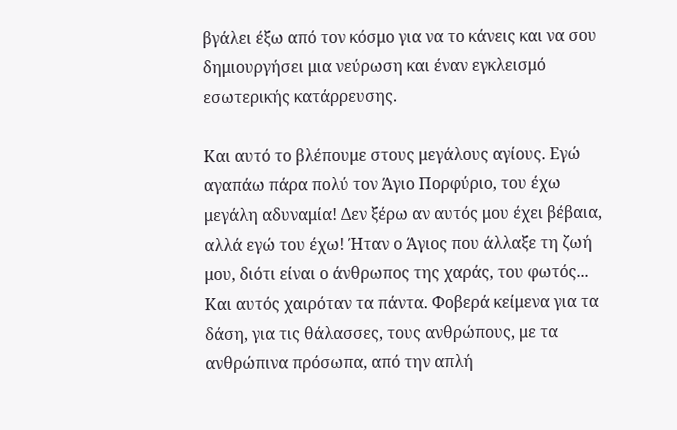βγάλει έξω από τον κόσμο για να το κάνεις και να σου δημιουργήσει μια νεύρωση και έναν εγκλεισμό εσωτερικής κατάρρευσης.

Και αυτό το βλέπουμε στους μεγάλους αγίους. Εγώ αγαπάω πάρα πολύ τον Άγιο Πορφύριο, του έχω μεγάλη αδυναμία! Δεν ξέρω αν αυτός μου έχει βέβαια, αλλά εγώ του έχω! Ήταν ο Άγιος που άλλαξε τη ζωή μου, διότι είναι ο άνθρωπος της χαράς, του φωτός... Και αυτός χαιρόταν τα πάντα. Φοβερά κείμενα για τα δάση, για τις θάλασσες, τους ανθρώπους, με τα ανθρώπινα πρόσωπα, από την απλή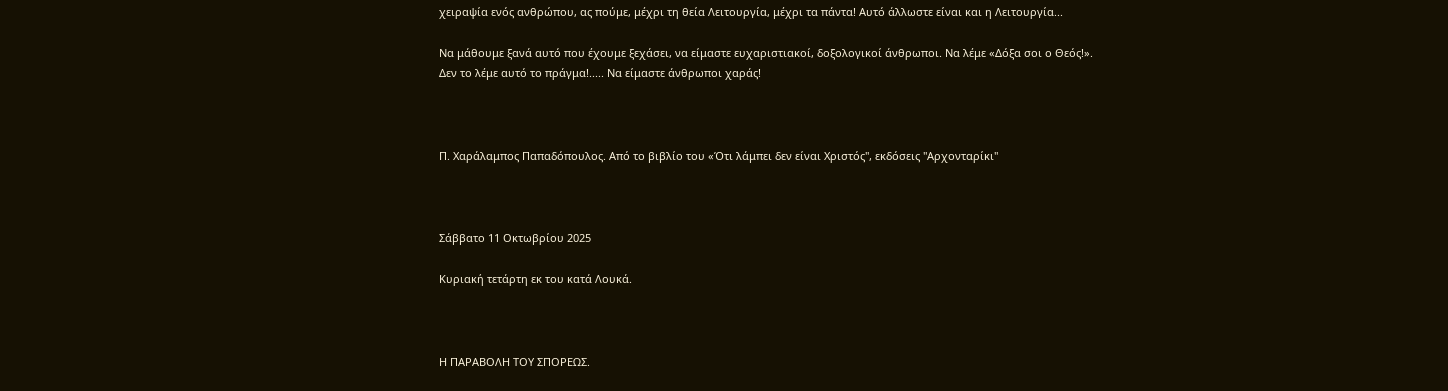χειραψία ενός ανθρώπου, ας πούμε, μέχρι τη θεία Λειτουργία, μέχρι τα πάντα! Αυτό άλλωστε είναι και η Λειτουργία...

Να μάθουμε ξανά αυτό που έχουμε ξεχάσει, να είμαστε ευχαριστιακοί, δοξολογικοί άνθρωποι. Να λέμε «Δόξα σοι ο Θεός!». Δεν το λέμε αυτό το πράγμα!..... Να είμαστε άνθρωποι χαράς!



Π. Χαράλαμπος Παπαδόπουλος. Από το βιβλίο του «Ότι λάμπει δεν είναι Χριστός", εκδόσεις "Αρχονταρίκι"



Σάββατο 11 Οκτωβρίου 2025

Κυριακή τετάρτη εκ του κατά Λουκά.



Η ΠΑΡΑΒΟΛΗ ΤΟΥ ΣΠΟΡΕΩΣ.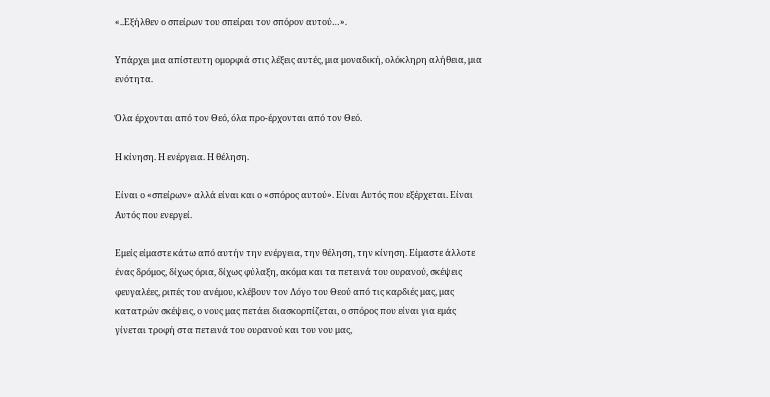«..Εξήλθεν ο σπείρων του σπείραι τον σπόρον αυτού…».

Υπάρχει μια απίστευτη ομορφιά στις λέξεις αυτές, μια μοναδική, ολόκληρη αλήθεια, μια ενότητα.

Όλα έρχονται από τον Θεό, όλα προ-έρχονται από τον Θεό.

Η κίνηση. Η ενέργεια. Η θέληση.

Είναι ο «σπείρων» αλλά είναι και ο «σπόρος αυτού». Είναι Αυτός που εξέρχεται. Είναι Αυτός που ενεργεί.

Εμείς είμαστε κάτω από αυτήν την ενέργεια, την θέληση, την κίνηση. Είμαστε άλλοτε ένας δρόμος, δίχως όρια, δίχως φύλαξη, ακόμα και τα πετεινά του ουρανού, σκέψεις φευγαλέες, ριπές του ανέμου, κλέβουν τον Λόγο του Θεού από τις καρδιές μας, μας κατατρών σκέψεις, ο νους μας πετάει διασκορπίζεται, ο σπόρος που είναι για εμάς γίνεται τροφή στα πετεινά του ουρανού και του νου μας,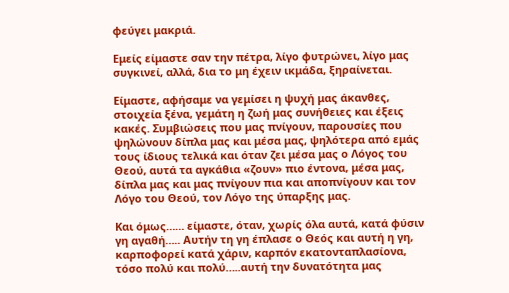φεύγει μακριά.

Εμείς είμαστε σαν την πέτρα, λίγο φυτρώνει, λίγο μας συγκινεί, αλλά, δια το μη έχειν ικμάδα, ξηραίνεται.

Είμαστε, αφήσαμε να γεμίσει η ψυχή μας άκανθες, στοιχεία ξένα, γεμάτη η ζωή μας συνήθειες και έξεις κακές. Συμβιώσεις που μας πνίγουν, παρουσίες που ψηλώνουν δίπλα μας και μέσα μας, ψηλότερα από εμάς τους ίδιους τελικά και όταν ζει μέσα μας ο Λόγος του Θεού, αυτά τα αγκάθια «ζουν» πιο έντονα, μέσα μας, δίπλα μας και μας πνίγουν πια και αποπνίγουν και τον Λόγο του Θεού, τον Λόγο της ύπαρξης μας.

Και όμως…… είμαστε, όταν, χωρίς όλα αυτά, κατά φύσιν γη αγαθή….. Αυτήν τη γη έπλασε ο Θεός και αυτή η γη, καρποφορεί κατά χάριν, καρπόν εκατονταπλασίονα, τόσο πολύ και πολύ…..αυτή την δυνατότητα μας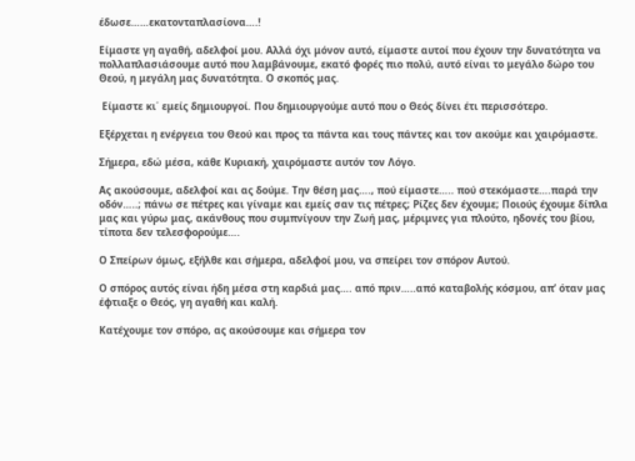έδωσε……εκατονταπλασίονα….!

Είμαστε γη αγαθή, αδελφοί μου. Αλλά όχι μόνον αυτό, είμαστε αυτοί που έχουν την δυνατότητα να πολλαπλασιάσουμε αυτό που λαμβάνουμε, εκατό φορές πιο πολύ, αυτό είναι το μεγάλο δώρο του Θεού, η μεγάλη μας δυνατότητα. Ο σκοπός μας.

 Είμαστε κι΄ εμείς δημιουργοί. Που δημιουργούμε αυτό που ο Θεός δίνει έτι περισσότερο.

Εξέρχεται η ενέργεια του Θεού και προς τα πάντα και τους πάντες και τον ακούμε και χαιρόμαστε.

Σήμερα, εδώ μέσα, κάθε Κυριακή, χαιρόμαστε αυτόν τον Λόγο.

Ας ακούσουμε, αδελφοί και ας δούμε. Την θέση μας…., πού είμαστε….. πού στεκόμαστε….παρά την οδόν…..; πάνω σε πέτρες και γίναμε και εμείς σαν τις πέτρες; Ρίζες δεν έχουμε; Ποιούς έχουμε δίπλα μας και γύρω μας, ακάνθους που συμπνίγουν την Ζωή μας, μέριμνες για πλούτο, ηδονές του βίου, τίποτα δεν τελεσφορούμε….

Ο Σπείρων όμως, εξήλθε και σήμερα, αδελφοί μου, να σπείρει τον σπόρον Αυτού.

Ο σπόρος αυτός είναι ήδη μέσα στη καρδιά μας…. από πριν…..από καταβολής κόσμου, απ’ όταν μας έφτιαξε ο Θεός, γη αγαθή και καλή.

Κατέχουμε τον σπόρο, ας ακούσουμε και σήμερα τον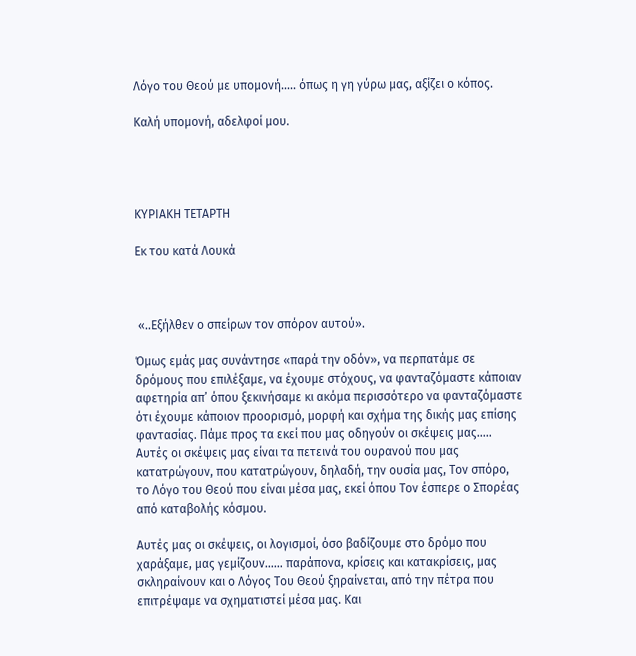Λόγο του Θεού με υπομονή….. όπως η γη γύρω μας, αξίζει ο κόπος.

Καλή υπομονή, αδελφοί μου.




ΚΥΡΙΑΚΗ ΤΕΤΑΡΤΗ

Εκ του κατά Λουκά



 «..Εξήλθεν ο σπείρων τον σπόρον αυτού».

Όμως εμάς μας συνάντησε «παρά την οδόν», να περπατάμε σε δρόμους που επιλέξαμε, να έχουμε στόχους, να φανταζόμαστε κάποιαν αφετηρία απ’ όπου ξεκινήσαμε κι ακόμα περισσότερο να φανταζόμαστε ότι έχουμε κάποιον προορισμό, μορφή και σχήμα της δικής μας επίσης φαντασίας. Πάμε προς τα εκεί που μας οδηγούν οι σκέψεις μας….. Αυτές οι σκέψεις μας είναι τα πετεινά του ουρανού που μας κατατρώγουν, που κατατρώγουν, δηλαδή, την ουσία μας, Τον σπόρο, το Λόγο του Θεού που είναι μέσα μας, εκεί όπου Τον έσπερε ο Σπορέας από καταβολής κόσμου.

Αυτές μας οι σκέψεις, οι λογισμοί, όσο βαδίζουμε στο δρόμο που χαράξαμε, μας γεμίζουν…… παράπονα, κρίσεις και κατακρίσεις, μας σκληραίνουν και ο Λόγος Του Θεού ξηραίνεται, από την πέτρα που επιτρέψαμε να σχηματιστεί μέσα μας. Και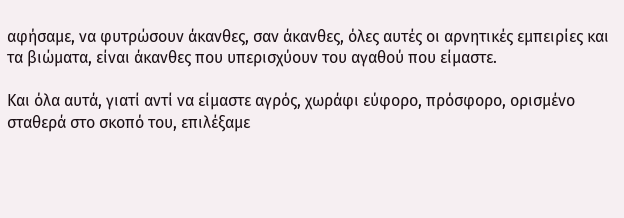αφήσαμε, να φυτρώσουν άκανθες, σαν άκανθες, όλες αυτές οι αρνητικές εμπειρίες και τα βιώματα, είναι άκανθες που υπερισχύουν του αγαθού που είμαστε.

Και όλα αυτά, γιατί αντί να είμαστε αγρός, χωράφι εύφορο, πρόσφορο, ορισμένο σταθερά στο σκοπό του, επιλέξαμε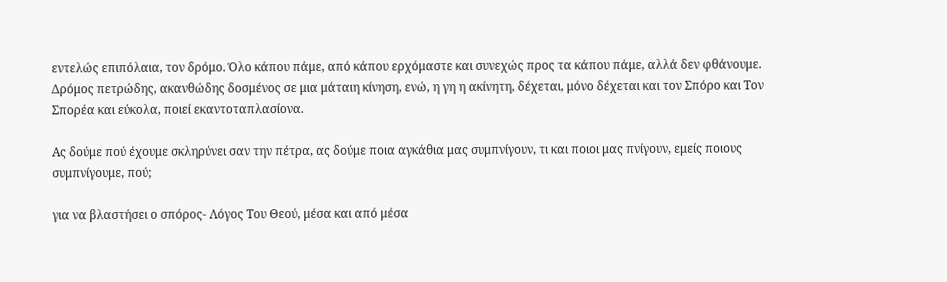εντελώς επιπόλαια, τον δρόμο. Όλο κάπου πάμε, από κάπου ερχόμαστε και συνεχώς προς τα κάπου πάμε, αλλά δεν φθάνουμε. Δρόμος πετρώδης, ακανθώδης δοσμένος σε μια μάταιη κίνηση, ενώ, η γη η ακίνητη, δέχεται, μόνο δέχεται και τον Σπόρο και Τον Σπορέα και εύκολα, ποιεί εκαντοταπλασίονα.

Ας δούμε πού έχουμε σκληρύνει σαν την πέτρα, ας δούμε ποια αγκάθια μας συμπνίγουν, τι και ποιοι μας πνίγουν, εμείς ποιους συμπνίγουμε, πού;

για να βλαστήσει ο σπόρος- Λόγος Του Θεού, μέσα και από μέσα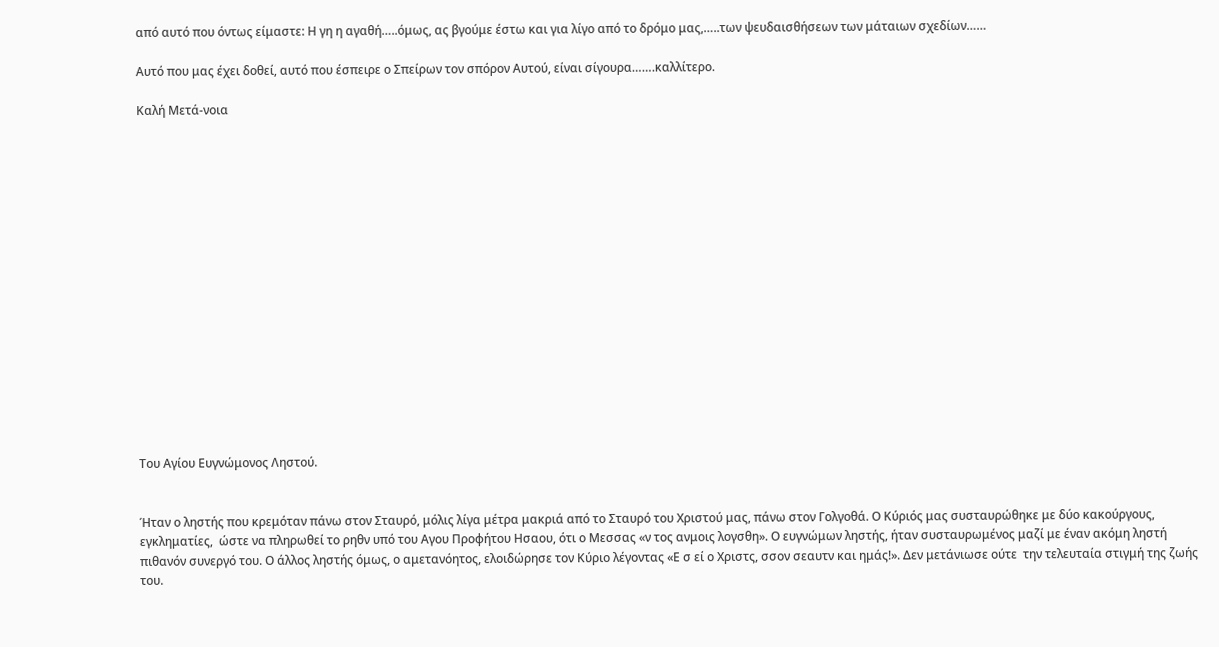από αυτό που όντως είμαστε: Η γη η αγαθή…..όμως, ας βγούμε έστω και για λίγο από το δρόμο μας,…..των ψευδαισθήσεων των μάταιων σχεδίων……

Αυτό που μας έχει δοθεί, αυτό που έσπειρε ο Σπείρων τον σπόρον Αυτού, είναι σίγουρα…….καλλίτερο.

Καλή Μετά-νοια

















Του Αγίου Ευγνώμονος Ληστού.


Ήταν ο ληστής που κρεμόταν πάνω στον Σταυρό, μόλις λίγα μέτρα μακριά από το Σταυρό του Χριστού μας, πάνω στον Γολγοθά. Ο Κύριός μας συσταυρώθηκε με δύο κακούργους, εγκληματίες,  ώστε να πληρωθεί το ρηθν υπό του Αγου Προφήτου Ησαου, ότι ο Μεσσας «ν τος ανμοις λογσθη». Ο ευγνώμων ληστής, ήταν συσταυρωμένος μαζί με έναν ακόμη ληστή πιθανόν συνεργό του. Ο άλλος ληστής όμως, ο αμετανόητος, ελοιδώρησε τον Κύριο λέγοντας «Ε σ εί ο Χριστς, σσον σεαυτν και ημάς!». Δεν μετάνιωσε ούτε  την τελευταία στιγμή της ζωής του.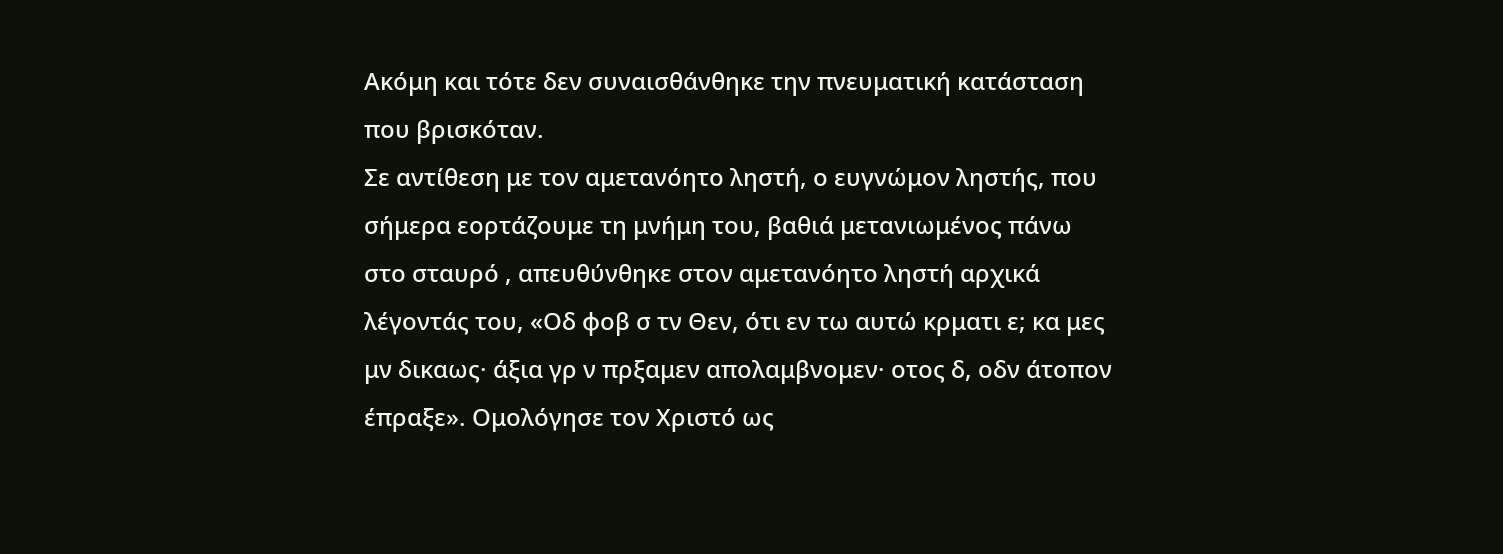Ακόμη και τότε δεν συναισθάνθηκε την πνευματική κατάσταση που βρισκόταν.
Σε αντίθεση με τον αμετανόητο ληστή, ο ευγνώμον ληστής, που σήμερα εορτάζουμε τη μνήμη του, βαθιά μετανιωμένος πάνω στο σταυρό , απευθύνθηκε στον αμετανόητο ληστή αρχικά λέγοντάς του, «Οδ φοβ σ τν Θεν, ότι εν τω αυτώ κρματι ε; κα μες μν δικαως· άξια γρ ν πρξαμεν απολαμβνομεν· οτος δ, οδν άτοπον έπραξε». Ομολόγησε τον Χριστό ως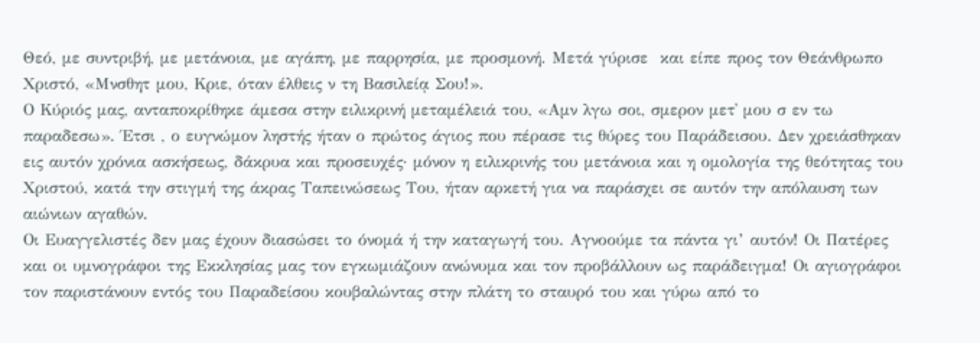Θεό, με συντριβή, με μετάνοια, με αγάπη, με παρρησία, με προσμονή. Μετά γύρισε  και είπε προς τον Θεάνθρωπο Χριστό, «Μνσθητ μου, Κριε, όταν έλθεις ν τη Βασιλείᾳ Σου!».
Ο Κύριός μας, ανταποκρίθηκε άμεσα στην ειλικρινή μεταμέλειά του, «Αμν λγω σοι, σμερον μετ᾿ μου σ εν τω παραδεσω». Έτσι , ο ευγνώμον ληστής ήταν ο πρώτος άγιος που πέρασε τις θύρες του Παράδεισου. Δεν χρειάσθηκαν εις αυτόν χρόνια ασκήσεως, δάκρυα και προσευχές· μόνον η ειλικρινής του μετάνοια και η ομολογία της θεότητας του Χριστού, κατά την στιγμή της άκρας Ταπεινώσεως Του, ήταν αρκετή για να παράσχει σε αυτόν την απόλαυση των αιώνιων αγαθών.
Οι Ευαγγελιστές δεν μας έχουν διασώσει το όνομά ή την καταγωγή του. Αγνοούμε τα πάντα γι’ αυτόν! Οι Πατέρες και οι υμνογράφοι της Εκκλησίας μας τον εγκωμιάζουν ανώνυμα και τον προβάλλουν ως παράδειγμα! Οι αγιογράφοι τον παριστάνουν εντός του Παραδείσου κουβαλώντας στην πλάτη το σταυρό του και γύρω από το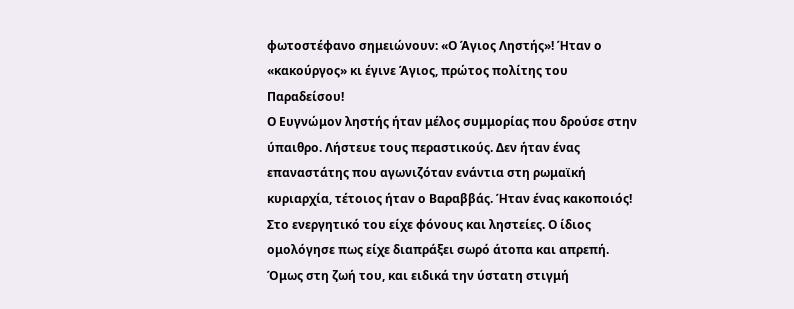φωτοστέφανο σημειώνουν: «Ο Άγιος Ληστής»! Ήταν ο «κακούργος» κι έγινε Άγιος, πρώτος πολίτης του Παραδείσου!
Ο Ευγνώμον ληστής ήταν μέλος συμμορίας που δρούσε στην ύπαιθρο. Λήστευε τους περαστικούς. Δεν ήταν ένας επαναστάτης που αγωνιζόταν ενάντια στη ρωμαϊκή κυριαρχία, τέτοιος ήταν ο Βαραββάς. Ήταν ένας κακοποιός! Στο ενεργητικό του είχε φόνους και ληστείες. Ο ίδιος ομολόγησε πως είχε διαπράξει σωρό άτοπα και απρεπή. Όμως στη ζωή του, και ειδικά την ύστατη στιγμή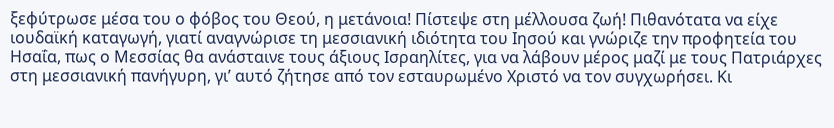ξεφύτρωσε μέσα του ο φόβος του Θεού, η μετάνοια! Πίστεψε στη μέλλουσα ζωή! Πιθανότατα να είχε ιουδαϊκή καταγωγή, γιατί αναγνώρισε τη μεσσιανική ιδιότητα του Ιησού και γνώριζε την προφητεία του Ησαΐα, πως ο Μεσσίας θα ανάσταινε τους άξιους Ισραηλίτες, για να λάβουν μέρος μαζί με τους Πατριάρχες στη μεσσιανική πανήγυρη, γι’ αυτό ζήτησε από τον εσταυρωμένο Χριστό να τον συγχωρήσει. Κι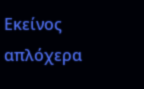Εκείνος απλόχερα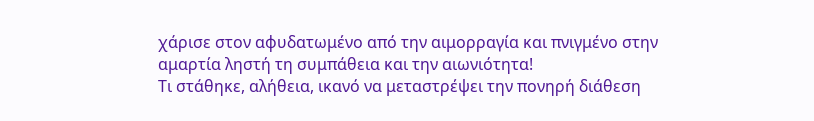χάρισε στον αφυδατωμένο από την αιμορραγία και πνιγμένο στην αμαρτία ληστή τη συμπάθεια και την αιωνιότητα!
Τι στάθηκε, αλήθεια, ικανό να μεταστρέψει την πονηρή διάθεση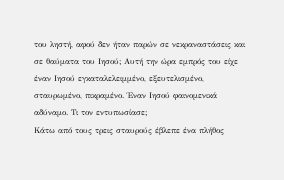του ληστή, αφού δεν ήταν παρών σε νεκραναστάσεις και σε θαύματα του Ιησού; Αυτή την ώρα εμπρός του είχε έναν Ιησού εγκαταλελειμμένο, εξευτελισμένο, σταυρωμένο, πικραμένο. Έναν Ιησού φαινομενικά αδύναμο. Τι τον εντυπωσίασε;
Κάτω από τους τρεις σταυρούς έβλεπε ένα πλήθος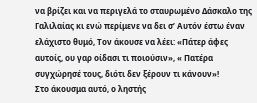να βρίζει και να περιγελά το σταυρωμένο Δάσκαλο της Γαλιλαίας κι ενώ περίμενε να δει σ’ Αυτόν έστω έναν ελάχιστο θυμό, Τον άκουσε να λέει: «Πάτερ άφες αυτοίς, ου γαρ οίδασι τι ποιούσιν», « Πατέρα συγχώρησέ τους, διότι δεν ξέρουν τι κάνουν»!
Στο άκουσμα αυτό, ο ληστής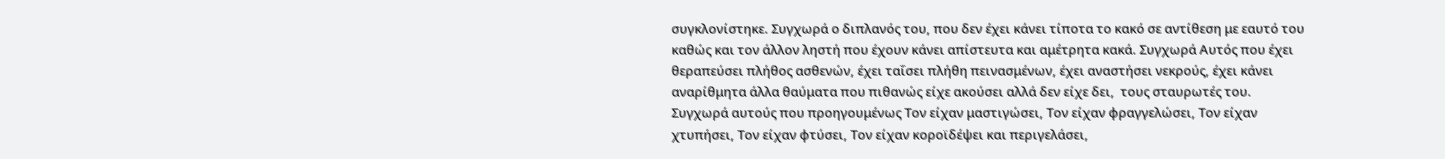συγκλονίστηκε. Συγχωρά ο διπλανός του, που δεν έχει κάνει τίποτα το κακό σε αντίθεση με εαυτό του καθώς και τον άλλον ληστή που έχουν κάνει απίστευτα και αμέτρητα κακά. Συγχωρά Αυτός που έχει θεραπεύσει πλήθος ασθενών, έχει ταΐσει πλήθη πεινασμένων, έχει αναστήσει νεκρούς, έχει κάνει αναρίθμητα άλλα θαύματα που πιθανώς είχε ακούσει αλλά δεν είχε δει,  τους σταυρωτές του. Συγχωρά αυτούς που προηγουμένως Τον είχαν μαστιγώσει, Τον είχαν φραγγελώσει, Τον είχαν χτυπήσει, Τον είχαν φτύσει, Τον είχαν κοροϊδέψει και περιγελάσει,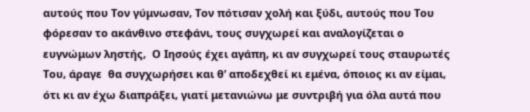αυτούς που Τον γύμνωσαν, Τον πότισαν χολή και ξύδι, αυτούς που Του φόρεσαν το ακάνθινο στεφάνι, τους συγχωρεί και αναλογίζεται ο ευγνώμων ληστής,  Ο Ιησούς έχει αγάπη, κι αν συγχωρεί τους σταυρωτές Του, άραγε  θα συγχωρήσει και θ’ αποδεχθεί κι εμένα, όποιος κι αν είμαι, ότι κι αν έχω διαπράξει, γιατί μετανιώνω με συντριβή για όλα αυτά που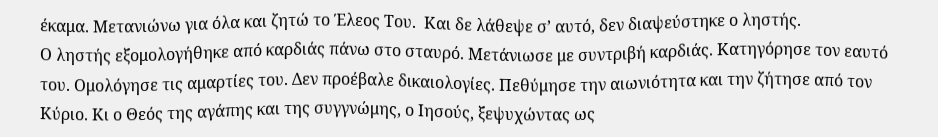έκαμα. Μετανιώνω για όλα και ζητώ το Έλεος Του.  Και δε λάθεψε σ’ αυτό, δεν διαψεύστηκε ο ληστής.
Ο ληστής εξομολογήθηκε από καρδιάς πάνω στο σταυρό. Μετάνιωσε με συντριβή καρδιάς. Κατηγόρησε τον εαυτό του. Ομολόγησε τις αμαρτίες του. Δεν προέβαλε δικαιολογίες. Πεθύμησε την αιωνιότητα και την ζήτησε από τον Κύριο. Κι ο Θεός της αγάπης και της συγγνώμης, ο Ιησούς, ξεψυχώντας ως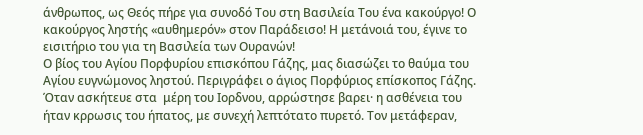άνθρωπος, ως Θεός πήρε για συνοδό Του στη Βασιλεία Του ένα κακούργο! Ο κακούργος ληστής «αυθημερόν» στον Παράδεισο! Η μετάνοιά του, έγινε το εισιτήριο του για τη Βασιλεία των Ουρανών!
Ο βίος του Αγίου Πορφυρίου επισκόπου Γάζης, μας διασώζει το θαύμα του Αγίου ευγνώμονος ληστού. Περιγράφει ο άγιος Πορφύριος επίσκοπος Γάζης. Όταν ασκήτευε στα  μέρη του Ιορδνου, αρρώστησε βαρει· η ασθένεια του ήταν κρρωσις του ήπατος, με συνεχή λεπτότατο πυρετό. Τον μετάφεραν,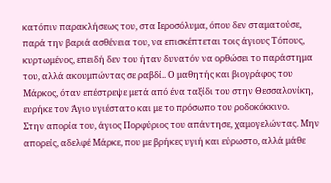κατόπιν παρακλήσεως του, στα Ιεροσόλυμα, όπου δεν σταματούσε, παρά την βαριά ασθένεια του, να επισκέπτεται τοις άγιους Τόπους, κυρτωμένος, επειδή δεν του ήταν δυνατόν να ορθώσει το παράστημα του, αλλά ακουμπώντας σε ραβδί.. Ο μαθητής και βιογράφος του Μάρκος, όταν επέστρεψε μετά από ένα ταξίδι του στην Θεσσαλονίκη, ευρήκε τον Άγιο υγιέστατο και με το πρόσωπο του ροδοκόκκινο.
Στην απορία του, άγιος Πορφύριος του απάντησε, χαμογελώντας. Μην απορείς, αδελφέ Μάρκε, που με βρήκες υγιή και εύρωστο, αλλά μάθε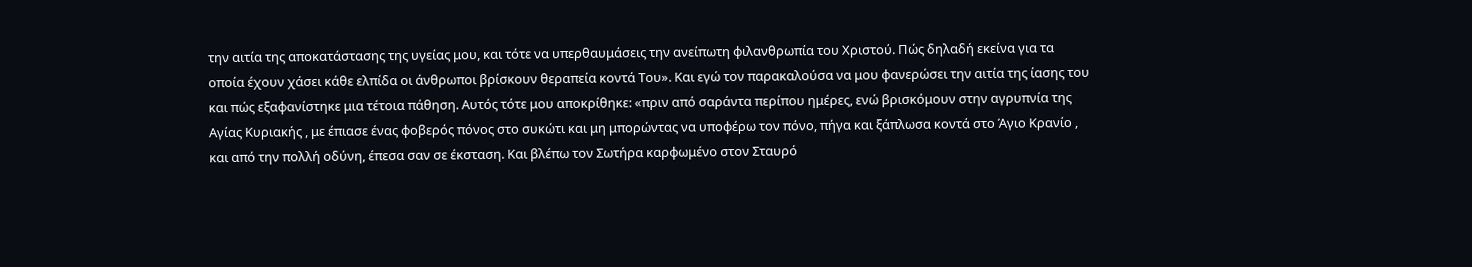την αιτία της αποκατάστασης της υγείας μου, και τότε να υπερθαυμάσεις την ανείπωτη φιλανθρωπία του Χριστού. Πώς δηλαδή εκείνα για τα οποία έχουν χάσει κάθε ελπίδα οι άνθρωποι βρίσκουν θεραπεία κοντά Του». Και εγώ τον παρακαλούσα να μου φανερώσει την αιτία της ίασης του και πώς εξαφανίστηκε μια τέτοια πάθηση. Αυτός τότε μου αποκρίθηκε: «πριν από σαράντα περίπου ημέρες, ενώ βρισκόμουν στην αγρυπνία της Αγίας Κυριακής , με έπιασε ένας φοβερός πόνος στο συκώτι και μη μπορώντας να υποφέρω τον πόνο, πήγα και ξάπλωσα κοντά στο Άγιο Κρανίο , και από την πολλή οδύνη, έπεσα σαν σε έκσταση. Και βλέπω τον Σωτήρα καρφωμένο στον Σταυρό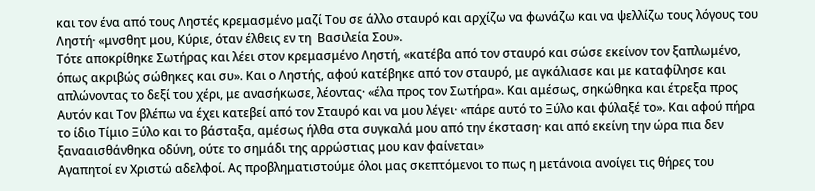και τον ένα από τους Ληστές κρεμασμένο μαζί Του σε άλλο σταυρό και αρχίζω να φωνάζω και να ψελλίζω τους λόγους του Ληστή· «μνσθητ μου, Κύριε, όταν έλθεις εν τη  Βασιλεία Σου».
Τότε αποκρίθηκε Σωτήρας και λέει στον κρεμασμένο Ληστή, «κατέβα από τον σταυρό και σώσε εκείνον τον ξαπλωμένο, όπως ακριβώς σώθηκες και συ». Και ο Ληστής, αφού κατέβηκε από τον σταυρό, με αγκάλιασε και με καταφίλησε και απλώνοντας το δεξί του χέρι, με ανασήκωσε, λέοντας· «έλα προς τον Σωτήρα». Και αμέσως, σηκώθηκα και έτρεξα προς Αυτόν και Τον βλέπω να έχει κατεβεί από τον Σταυρό και να μου λέγει· «πάρε αυτό το Ξύλο και φύλαξέ το». Και αφού πήρα το ίδιο Τίμιο Ξύλο και το βάσταξα, αμέσως ήλθα στα συγκαλά μου από την έκσταση· και από εκείνη την ώρα πια δεν ξανααισθάνθηκα οδύνη, ούτε το σημάδι της αρρώστιας μου καν φαίνεται»
Αγαπητοί εν Χριστώ αδελφοί. Ας προβληματιστούμε όλοι μας σκεπτόμενοι το πως η μετάνοια ανοίγει τις θήρες του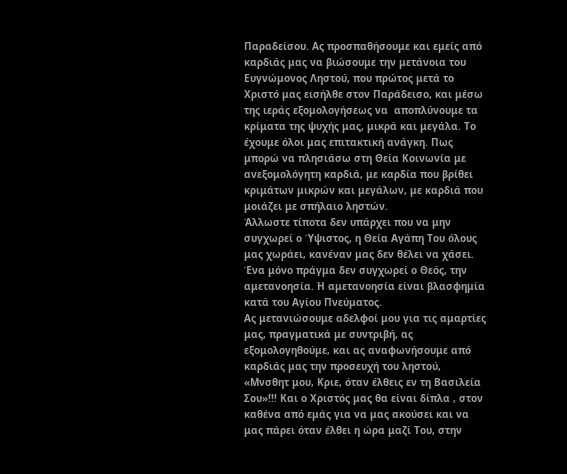Παραδείσου. Ας προσπαθήσουμε και εμείς από καρδιάς μας να βιώσουμε την μετάνοια του Ευγνώμονος Ληστού, που πρώτος μετά το Χριστό μας εισήλθε στον Παράδεισο, και μέσω της ιεράς εξομολογήσεως να  αποπλύνουμε τα κρίματα της ψυχής μας, μικρά και μεγάλα. Το έχουμε όλοι μας επιτακτική ανάγκη. Πως μπορώ να πλησιάσω στη Θεία Κοινωνία με ανεξομολόγητη καρδιά, με καρδία που βρίθει κριμάτων μικρών και μεγάλων, με καρδιά που μοιάζει με σπήλαιο ληστών.
Άλλωστε τίποτα δεν υπάρχει που να μην συγχωρεί ο Ύψιστος, η Θεία Αγάπη Του όλους μας χωράει, κανέναν μας δεν θέλει να χάσει. Ένα μόνο πράγμα δεν συγχωρεί ο Θεός, την αμετανοησία. Η αμετανοησία είναι βλασφημία κατά του Αγίου Πνεύματος.
Ας μετανιώσουμε αδελφοί μου για τις αμαρτίες μας, πραγματικά με συντριβή, ας εξομολογηθούμε, και ας αναφωνήσουμε από καρδιάς μας την προσευχή του ληστού, «Μνσθητ μου, Κριε, όταν έλθεις εν τη Βασιλεία Σου»!!! Και ο Χριστός μας θα είναι δίπλα , στον καθένα από εμάς για να μας ακούσει και να μας πάρει όταν έλθει η ώρα μαζί Του, στην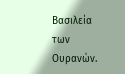Βασιλεία των Ουρανών.